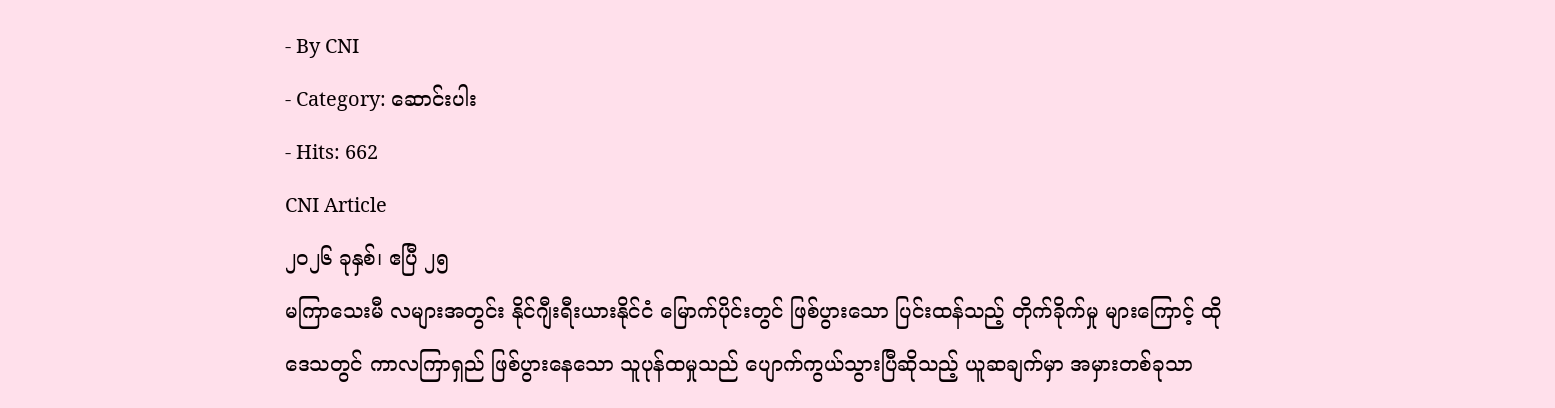- By CNI
- Category: ဆောင်းပါး
- Hits: 662
CNI Article
၂၀၂၆ ခုနှစ်၊ ဧပြီ ၂၅
မကြာသေးမီ လများအတွင်း နိုင်ဂျီးရီးယားနိုင်ငံ မြောက်ပိုင်းတွင် ဖြစ်ပွားသော ပြင်းထန်သည့် တိုက်ခိုက်မှု များကြောင့် ထိုဒေသတွင် ကာလကြာရှည် ဖြစ်ပွားနေသော သူပုန်ထမှုသည် ပျောက်ကွယ်သွားပြီဆိုသည့် ယူဆချက်မှာ အမှားတစ်ခုသာ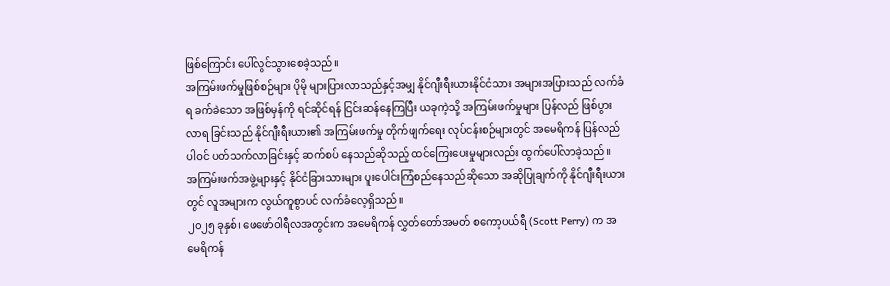ဖြစ်ကြောင်း ပေါ်လွင်သွားစေခဲ့သည်။
အကြမ်းဖက်မှုဖြစ်စဉ်များ ပိုမို များပြားလာသည်နှင့်အမျှ နိုင်ဂျီးရီးယားနိုင်ငံသား အများအပြားသည် လက်ခံရ ခက်ခဲသော အဖြစ်မှန်ကို ရင်ဆိုင်ရန် ငြင်းဆန်နေကြပြီး ယခုကဲ့သို့ အကြမ်းဖက်မှုများ ပြန်လည် ဖြစ်ပွားလာရ ခြင်းသည် နိုင်ဂျီးရီးယား၏ အကြမ်းဖက်မှု တိုက်ဖျက်ရေး လုပ်ငန်းစဉ်များတွင် အမေရိကန် ပြန်လည် ပါဝင် ပတ်သက်လာခြင်းနှင့် ဆက်စပ် နေသည်ဆိုသည့် ထင်ကြေးပေးမှုများလည်း ထွက်ပေါ်လာခဲ့သည်။
အကြမ်းဖက်အဖွဲ့များနှင့် နိုင်ငံခြားသားများ ပူးပေါင်းကြံစည်နေသည်ဆိုသော အဆိုပြုချက်ကို နိုင်ဂျီးရီးယားတွင် လူအများက လွယ်ကူစွာပင် လက်ခံလေ့ရှိသည်။
၂၀၂၅ ခုနှစ်၊ ဖေဖော်ဝါရီလအတွင်းက အမေရိကန် လွှတ်တော်အမတ် စကော့ပယ်ရီ (Scott Perry) က အမေရိကန်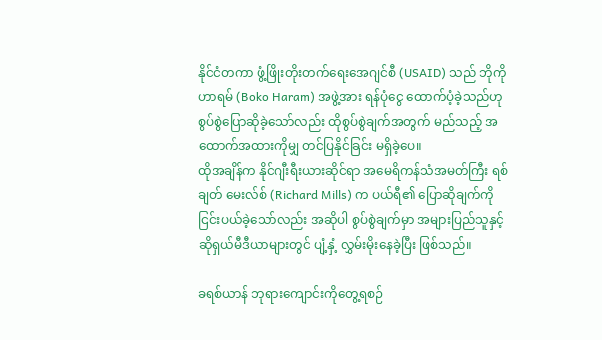နိုင်ငံတကာ ဖွံ့ဖြိုးတိုးတက်ရေးအေဂျင်စီ (USAID) သည် ဘိုကိုဟာရမ် (Boko Haram) အဖွဲ့အား ရန်ပုံငွေ ထောက်ပံ့ခဲ့သည်ဟု စွပ်စွဲပြောဆိုခဲ့သော်လည်း ထိုစွပ်စွဲချက်အတွက် မည်သည့် အထောက်အထားကိုမျှ တင်ပြနိုင်ခြင်း မရှိခဲ့ပေ။
ထိုအချိန်က နိုင်ဂျီးရီးယားဆိုင်ရာ အမေရိကန်သံအမတ်ကြီး ရစ်ချတ် မေးလ်စ် (Richard Mills) က ပယ်ရီ၏ ပြောဆိုချက်ကို ငြင်းပယ်ခဲ့သော်လည်း အဆိုပါ စွပ်စွဲချက်မှာ အများပြည်သူနှင့် ဆိုရှယ်မီဒီယာများတွင် ပျံ့နှံ့ လွှမ်းမိုးနေခဲ့ပြီး ဖြစ်သည်။

ခရစ်ယာန် ဘုရားကျောင်းကိုတွေ့ရစဉ်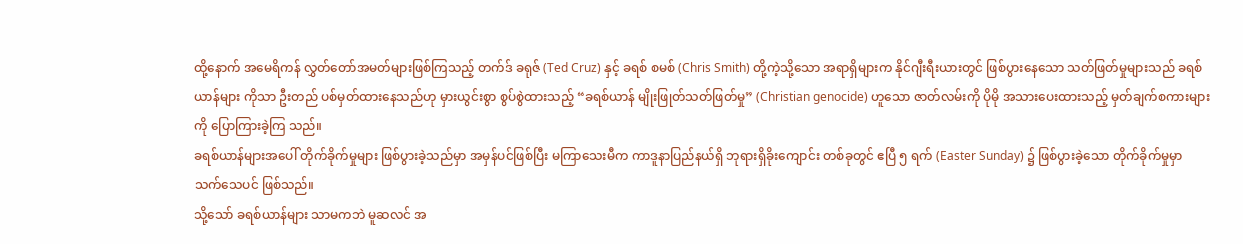ထို့နောက် အမေရိကန် လွှတ်တော်အမတ်များဖြစ်ကြသည့် တက်ဒ် ခရုဇ် (Ted Cruz) နှင့် ခရစ် စမစ် (Chris Smith) တို့ကဲ့သို့သော အရာရှိများက နိုင်ဂျီးရီးယားတွင် ဖြစ်ပွားနေသော သတ်ဖြတ်မှုများသည် ခရစ်ယာန်များ ကိုသာ ဦးတည် ပစ်မှတ်ထားနေသည်ဟု မှားယွင်းစွာ စွပ်စွဲထားသည့် “ခရစ်ယာန် မျိုးဖြုတ်သတ်ဖြတ်မှု” (Christian genocide) ဟူသော ဇာတ်လမ်းကို ပိုမို အသားပေးထားသည့် မှတ်ချက်စကားများကို ပြောကြားခဲ့ကြ သည်။
ခရစ်ယာန်များအပေါ် တိုက်ခိုက်မှုများ ဖြစ်ပွားခဲ့သည်မှာ အမှန်ပင်ဖြစ်ပြီး မကြာသေးမီက ကာဒူနာပြည်နယ်ရှိ ဘုရားရှိခိုးကျောင်း တစ်ခုတွင် ဧပြီ ၅ ရက် (Easter Sunday) ၌ ဖြစ်ပွားခဲ့သော တိုက်ခိုက်မှုမှာ သက်သေပင် ဖြစ်သည်။
သို့သော် ခရစ်ယာန်များ သာမကဘဲ မူဆလင် အ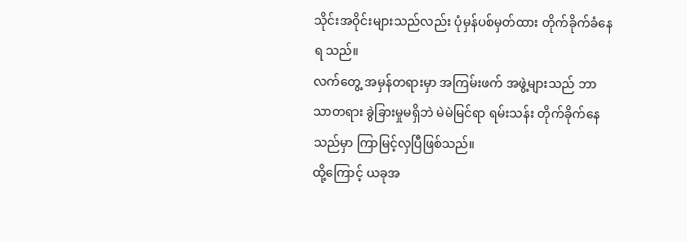သိုင်းအဝိုင်းများသည်လည်း ပုံမှန်ပစ်မှတ်ထား တိုက်ခိုက်ခံနေရ သည်။
လက်တွေ့ အမှန်တရားမှာ အကြမ်းဖက် အဖွဲ့များသည် ဘာသာတရား ခွဲခြားမှုမရှိဘဲ မဲမဲမြင်ရာ ရမ်းသန်း တိုက်ခိုက်နေသည်မှာ ကြာမြင့်လှပြီဖြစ်သည်။
ထို့ကြောင့် ယခုအ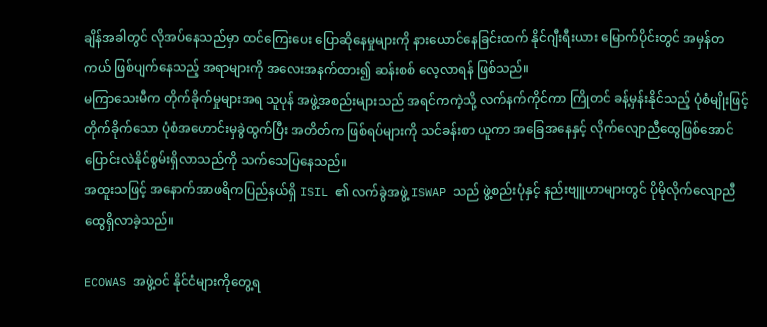ချိန်အခါတွင် လိုအပ်နေသည်မှာ ထင်ကြေးပေး ပြောဆိုနေမှုများကို နားယောင်နေခြင်းထက် နိုင်ဂျီးရီးယား မြောက်ပိုင်းတွင် အမှန်တကယ် ဖြစ်ပျက်နေသည့် အရာများကို အလေးအနက်ထား၍ ဆန်းစစ် လေ့လာရန် ဖြစ်သည်။
မကြာသေးမီက တိုက်ခိုက်မှုများအရ သူပုန် အဖွဲ့အစည်းများသည် အရင်ကကဲ့သို့ လက်နက်ကိုင်ကာ ကြိုတင် ခန့်မှန်းနိုင်သည့် ပုံစံမျိုးဖြင့် တိုက်ခိုက်သော ပုံစံအဟောင်းမှခွဲထွက်ပြီး အတိတ်က ဖြစ်ရပ်များကို သင်ခန်းစာ ယူကာ အခြေအနေနှင့် လိုက်လျောညီထွေဖြစ်အောင် ပြောင်းလဲနိုင်စွမ်းရှိလာသည်ကို သက်သေပြနေသည်။
အထူးသဖြင့် အနောက်အာဖရိကပြည်နယ်ရှိ ISIL ၏ လက်ခွဲအဖွဲ့ ISWAP သည် ဖွဲ့စည်းပုံနှင့် နည်းဗျူဟာများတွင် ပိုမိုလိုက်လျောညီထွေရှိလာခဲ့သည်။

ECOWAS အဖွဲ့ဝင် နိုင်ငံများကိုတွေ့ရ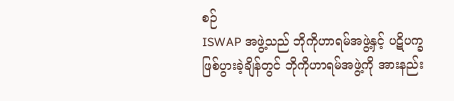စဉ်
ISWAP အဖွဲ့သည် ဘိုကိုဟာရမ်အဖွဲ့နှင့် ပဋိပက္ခဖြစ်ပွားခဲ့ချိန်တွင် ဘိုကိုဟာရမ်အဖွဲ့ကို အားနည်း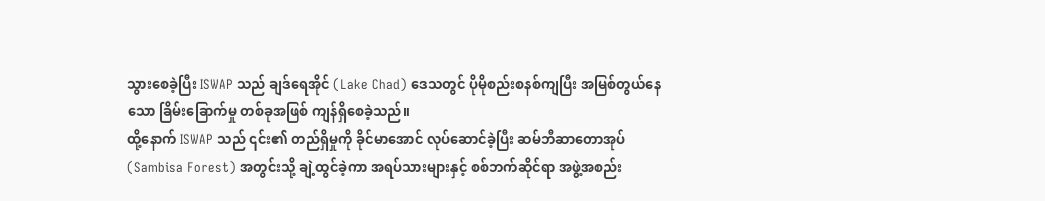သွားစေခဲ့ပြီး ISWAP သည် ချဒ်ရေအိုင် (Lake Chad) ဒေသတွင် ပိုမိုစည်းစနစ်ကျပြီး အမြစ်တွယ်နေသော ခြိမ်းခြောက်မှု တစ်ခုအဖြစ် ကျန်ရှိစေခဲ့သည်။
ထို့နောက် ISWAP သည် ၎င်း၏ တည်ရှိမှုကို ခိုင်မာအောင် လုပ်ဆောင်ခဲ့ပြီး ဆမ်ဘီဆာတောအုပ် (Sambisa Forest) အတွင်းသို့ ချဲ့ထွင်ခဲ့ကာ အရပ်သားများနှင့် စစ်ဘက်ဆိုင်ရာ အဖွဲ့အစည်း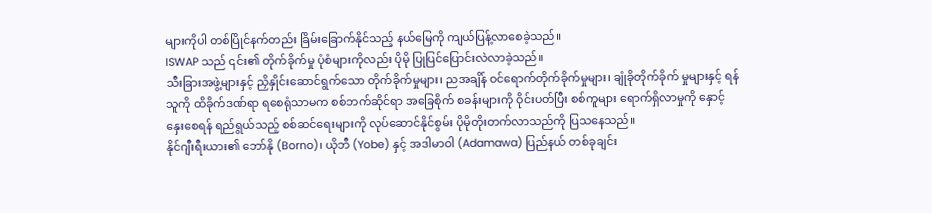များကိုပါ တစ်ပြိုင်နက်တည်း ခြိမ်းခြောက်နိုင်သည့် နယ်မြေကို ကျယ်ပြန့်လာစေခဲ့သည်။
ISWAP သည် ၎င်း၏ တိုက်ခိုက်မှု ပုံစံများကိုလည်း ပိုမို ပြုပြင်ပြောင်းလဲလာခဲ့သည်။
သီးခြားအဖွဲ့များနှင့် ညှိနှိုင်းဆောင်ရွက်သော တိုက်ခိုက်မှုများ၊ ညအချိန် ဝင်ရောက်တိုက်ခိုက်မှုများ၊ ချုံခိုတိုက်ခိုက် မှုများနှင့် ရန်သူကို ထိခိုက်ဒဏ်ရာ ရစေရုံသာမက စစ်ဘက်ဆိုင်ရာ အခြေစိုက် စခန်းများကို ဝိုင်းပတ်ပြီး စစ်ကူများ ရောက်ရှိလာမှုကို နှောင့်နှေးစေရန် ရည်ရွယ်သည့် စစ်ဆင်ရေးများကို လုပ်ဆောင်နိုင်စွမ်း ပိုမိုတိုးတက်လာသည်ကို ပြသနေသည်။
နိုင်ဂျီးရီးယား၏ ဘော်နို (Borno)၊ ယိုဘီ (Yobe) နှင့် အဒါမာဝါ (Adamawa) ပြည်နယ် တစ်ခုချင်း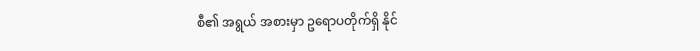စီ၏ အရွယ် အစားမှာ ဥရောပတိုက်ရှိ နိုင်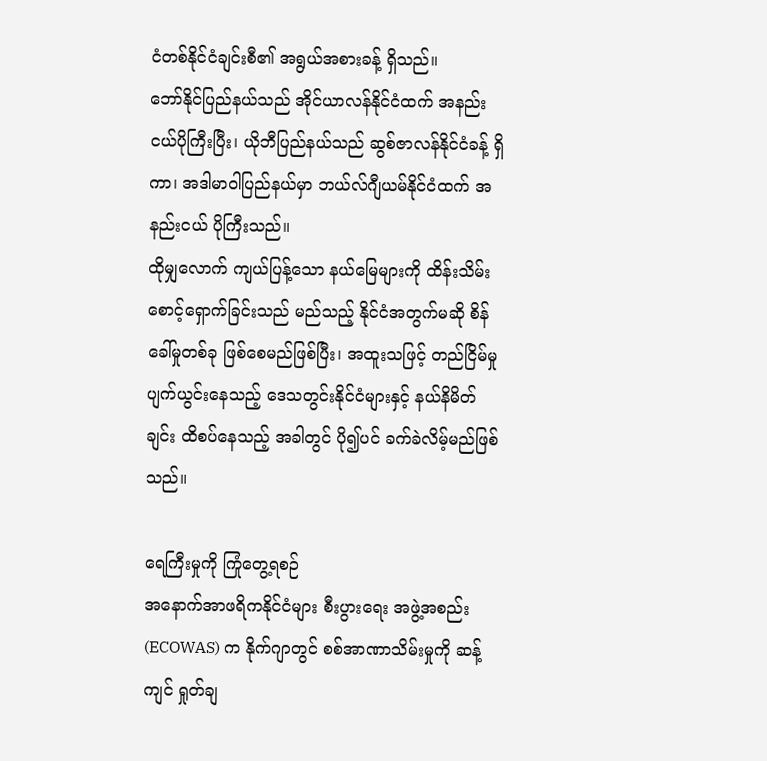ငံတစ်နိုင်ငံချင်းစီ၏ အရွယ်အစားခန့် ရှိသည်။
ဘော်နိုင်ပြည်နယ်သည် အိုင်ယာလန်နိုင်ငံထက် အနည်းငယ်ပိုကြီးပြီး၊ ယိုဘီပြည်နယ်သည် ဆွစ်ဇာလန်နိုင်ငံခန့် ရှိကာ၊ အဒါမာဝါပြည်နယ်မှာ ဘယ်လ်ဂျီယမ်နိုင်ငံထက် အနည်းငယ် ပိုကြီးသည်။
ထိုမျှလောက် ကျယ်ပြန့်သော နယ်မြေများကို ထိန်းသိမ်းစောင့်ရှောက်ခြင်းသည် မည်သည့် နိုင်ငံအတွက်မဆို စိန်ခေါ်မှုတစ်ခု ဖြစ်စေမည်ဖြစ်ပြီး၊ အထူးသဖြင့် တည်ငြိမ်မှု ပျက်ယွင်းနေသည့် ဒေသတွင်းနိုင်ငံများနှင့် နယ်နိမိတ် ချင်း ထိစပ်နေသည့် အခါတွင် ပို၍ပင် ခက်ခဲလိမ့်မည်ဖြစ်သည်။

ရေကြီးမှုကို ကြုံတွေ့ရစဉ်
အနောက်အာဖရိကနိုင်ငံများ စီးပွားရေး အဖွဲ့အစည်း (ECOWAS) က နိုက်ဂျာတွင် စစ်အာဏာသိမ်းမှုကို ဆန့်ကျင် ရှုတ်ချ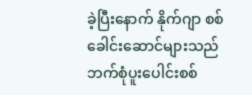ခဲ့ပြီးနောက် နိုက်ဂျာ စစ်ခေါင်းဆောင်များသည် ဘက်စုံပူးပေါင်းစစ်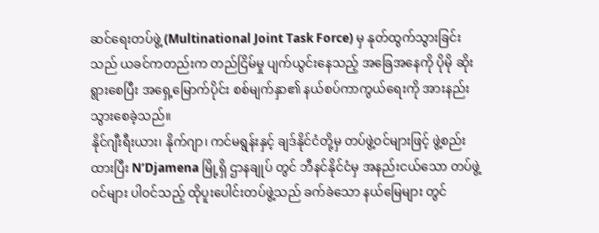ဆင်ရေးတပ်ဖွဲ့ (Multinational Joint Task Force) မှ နုတ်ထွက်သွားခြင်းသည် ယခင်ကတည်းက တည်ငြိမ်မှု ပျက်ယွင်းနေသည့် အခြေအနေကို ပိုမို ဆိုးရွားစေပြီး အရှေ့မြောက်ပိုင်း စစ်မျက်နှာ၏ နယ်စပ်ကာကွယ်ရေးကို အားနည်းသွားစေခဲ့သည်။
နိုင်ဂျီးရီးယား၊ နိုက်ဂျာ၊ ကင်မရွန်းနှင့် ချဒ်နိုင်ငံတို့မှ တပ်ဖွဲ့ဝင်များဖြင့် ဖွဲ့စည်းထားပြီး N’Djamena မြို့ရှိ ဌာနချုပ် တွင် ဘီနင်နိုင်ငံမှ အနည်းငယ်သော တပ်ဖွဲ့ဝင်များ ပါဝင်သည့် ထိုပူးပေါင်းတပ်ဖွဲ့သည် ခက်ခဲသော နယ်မြေများ တွင်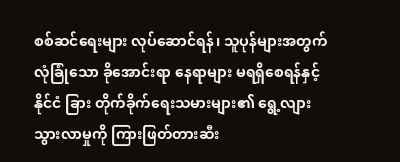စစ်ဆင်ရေးများ လုပ်ဆောင်ရန်၊ သူပုန်များအတွက် လုံခြုံသော ခိုအောင်းရာ နေရာများ မရရှိစေရန်နှင့် နိုင်ငံ ခြား တိုက်ခိုက်ရေးသမားများ၏ ရွေ့လျားသွားလာမှုကို ကြားဖြတ်တားဆီး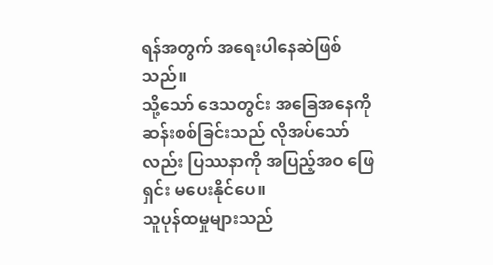ရန်အတွက် အရေးပါနေဆဲဖြစ်သည်။
သို့သော် ဒေသတွင်း အခြေအနေကို ဆန်းစစ်ခြင်းသည် လိုအပ်သော်လည်း ပြဿနာကို အပြည့်အဝ ဖြေရှင်း မပေးနိုင်ပေ။
သူပုန်ထမှုများသည်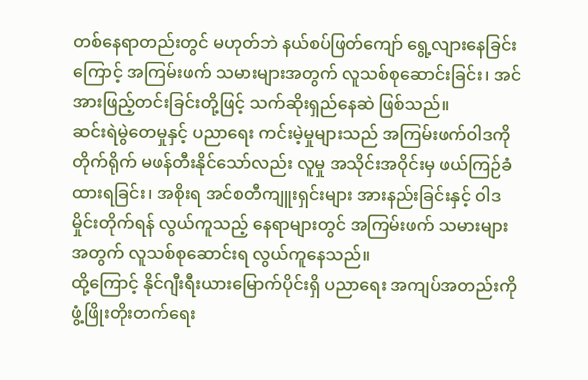တစ်နေရာတည်းတွင် မဟုတ်ဘဲ နယ်စပ်ဖြတ်ကျော် ရွေ့လျားနေခြင်းကြောင့် အကြမ်းဖက် သမားများအတွက် လူသစ်စုဆောင်းခြင်း၊ အင်အားဖြည့်တင်းခြင်းတို့ဖြင့် သက်ဆိုးရှည်နေဆဲ ဖြစ်သည်။
ဆင်းရဲမွဲတေမှုနှင့် ပညာရေး ကင်းမဲ့မှုများသည် အကြမ်းဖက်ဝါဒကို တိုက်ရိုက် မဖန်တီးနိုင်သော်လည်း လူမှု အသိုင်းအဝိုင်းမှ ဖယ်ကြဉ်ခံထားရခြင်း၊ အစိုးရ အင်စတီကျူးရှင်းများ အားနည်းခြင်းနှင့် ဝါဒမှိုင်းတိုက်ရန် လွယ်ကူသည့် နေရာများတွင် အကြမ်းဖက် သမားများအတွက် လူသစ်စုဆောင်းရ လွယ်ကူနေသည်။
ထို့ကြောင့် နိုင်ဂျီးရီးယားမြောက်ပိုင်းရှိ ပညာရေး အကျပ်အတည်းကို ဖွံ့ဖြိုးတိုးတက်ရေး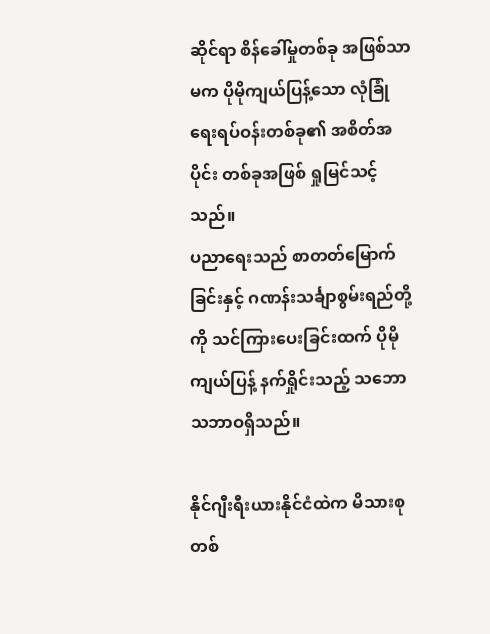ဆိုင်ရာ စိန်ခေါ်မှုတစ်ခု အဖြစ်သာမက ပိုမိုကျယ်ပြန့်သော လုံခြုံရေးရပ်ဝန်းတစ်ခု၏ အစိတ်အပိုင်း တစ်ခုအဖြစ် ရှုမြင်သင့်သည်။
ပညာရေးသည် စာတတ်မြောက်ခြင်းနှင့် ဂဏန်းသင်္ချာစွမ်းရည်တို့ကို သင်ကြားပေးခြင်းထက် ပိုမိုကျယ်ပြန့် နက်ရှိုင်းသည့် သဘောသဘာဝရှိသည်။

နိုင်ဂျီးရီးယားနိုင်ငံထဲက မိသားစုတစ်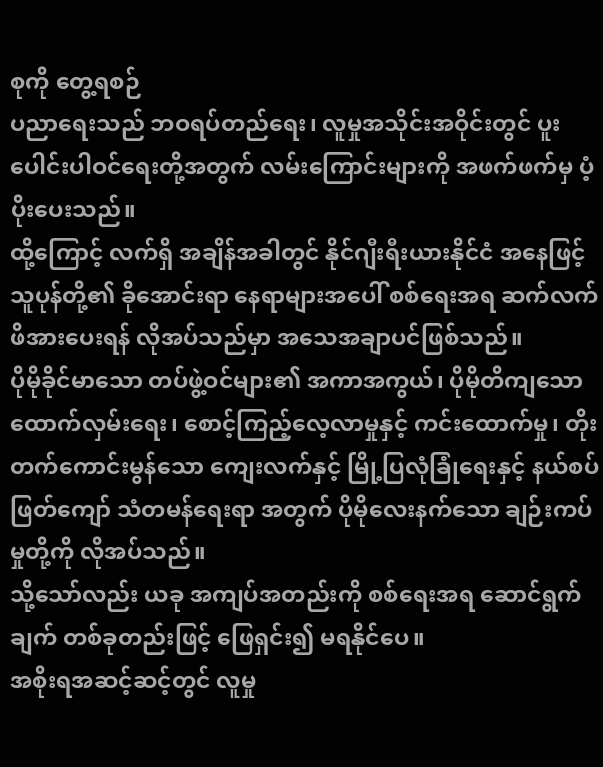စုကို တွေ့ရစဉ်
ပညာရေးသည် ဘဝရပ်တည်ရေး၊ လူမှုအသိုင်းအဝိုင်းတွင် ပူးပေါင်းပါဝင်ရေးတို့အတွက် လမ်းကြောင်းများကို အဖက်ဖက်မှ ပံ့ပိုးပေးသည်။
ထို့ကြောင့် လက်ရှိ အချိန်အခါတွင် နိုင်ဂျီးရီးယားနိုင်ငံ အနေဖြင့် သူပုန်တို့၏ ခိုအောင်းရာ နေရာများအပေါ် စစ်ရေးအရ ဆက်လက် ဖိအားပေးရန် လိုအပ်သည်မှာ အသေအချာပင်ဖြစ်သည်။
ပိုမိုခိုင်မာသော တပ်ဖွဲ့ဝင်များ၏ အကာအကွယ်၊ ပိုမိုတိကျသော ထောက်လှမ်းရေး၊ စောင့်ကြည့်လေ့လာမှုနှင့် ကင်းထောက်မှု၊ တိုးတက်ကောင်းမွန်သော ကျေးလက်နှင့် မြို့ပြလုံခြုံရေးနှင့် နယ်စပ်ဖြတ်ကျော် သံတမန်ရေးရာ အတွက် ပိုမိုလေးနက်သော ချဉ်းကပ်မှုတို့ကို လိုအပ်သည်။
သို့သော်လည်း ယခု အကျပ်အတည်းကို စစ်ရေးအရ ဆောင်ရွက်ချက် တစ်ခုတည်းဖြင့် ဖြေရှင်း၍ မရနိုင်ပေ။
အစိုးရအဆင့်ဆင့်တွင် လူမှု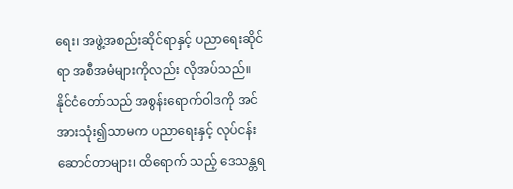ရေး၊ အဖွဲ့အစည်းဆိုင်ရာနှင့် ပညာရေးဆိုင်ရာ အစီအမံများကိုလည်း လိုအပ်သည်။
နိုင်ငံတော်သည် အစွန်းရောက်ဝါဒကို အင်အားသုံး၍သာမက ပညာရေးနှင့် လုပ်ငန်းဆောင်တာများ၊ ထိရောက် သည့် ဒေသန္တရ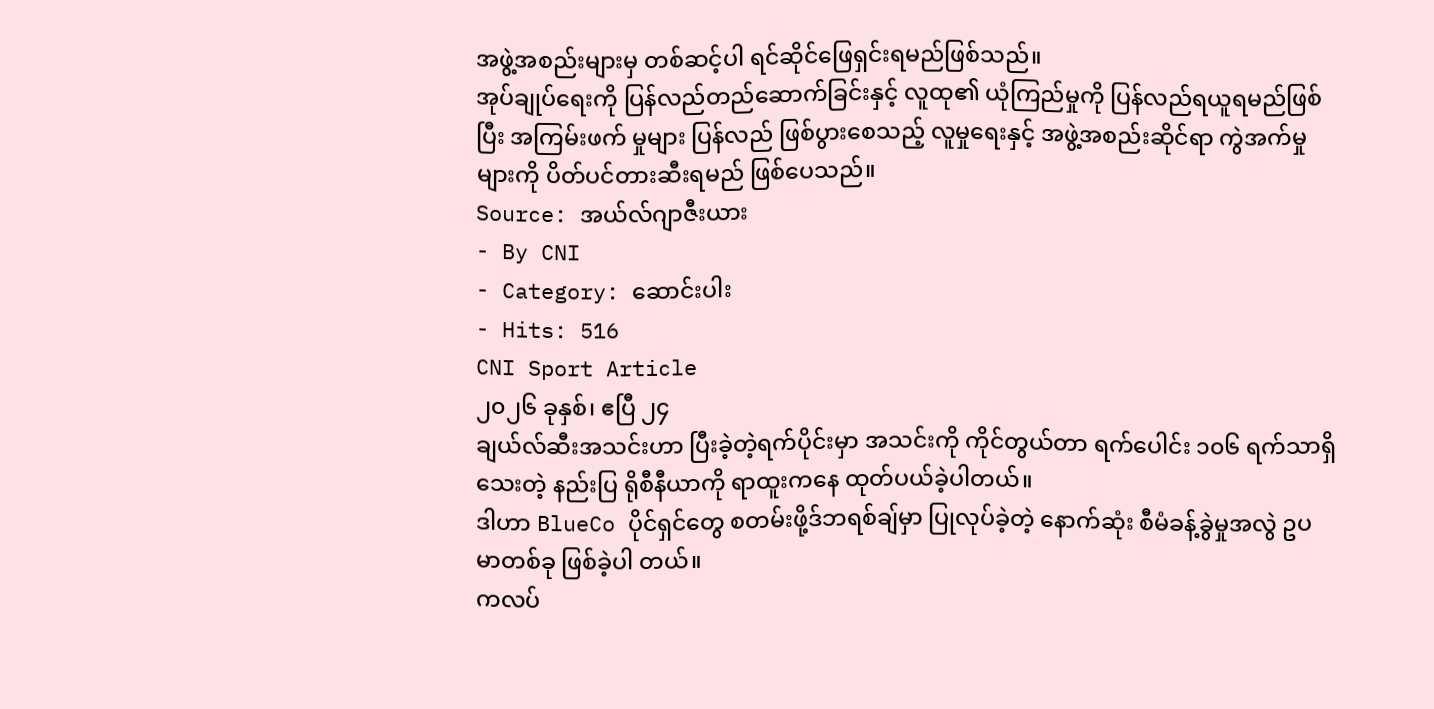အဖွဲ့အစည်းများမှ တစ်ဆင့်ပါ ရင်ဆိုင်ဖြေရှင်းရမည်ဖြစ်သည်။
အုပ်ချုပ်ရေးကို ပြန်လည်တည်ဆောက်ခြင်းနှင့် လူထု၏ ယုံကြည်မှုကို ပြန်လည်ရယူရမည်ဖြစ်ပြီး အကြမ်းဖက် မှုများ ပြန်လည် ဖြစ်ပွားစေသည့် လူမှုရေးနှင့် အဖွဲ့အစည်းဆိုင်ရာ ကွဲအက်မှုများကို ပိတ်ပင်တားဆီးရမည် ဖြစ်ပေသည်။
Source: အယ်လ်ဂျာဇီးယား
- By CNI
- Category: ဆောင်းပါး
- Hits: 516
CNI Sport Article
၂၀၂၆ ခုနှစ်၊ ဧပြီ ၂၄
ချယ်လ်ဆီးအသင်းဟာ ပြီးခဲ့တဲ့ရက်ပိုင်းမှာ အသင်းကို ကိုင်တွယ်တာ ရက်ပေါင်း ၁၀၆ ရက်သာရှိသေးတဲ့ နည်းပြ ရိုစီနီယာကို ရာထူးကနေ ထုတ်ပယ်ခဲ့ပါတယ်။
ဒါဟာ BlueCo ပိုင်ရှင်တွေ စတမ်းဖို့ဒ်ဘရစ်ချ်မှာ ပြုလုပ်ခဲ့တဲ့ နောက်ဆုံး စီမံခန့်ခွဲမှုအလွဲ ဥပမာတစ်ခု ဖြစ်ခဲ့ပါ တယ်။
ကလပ်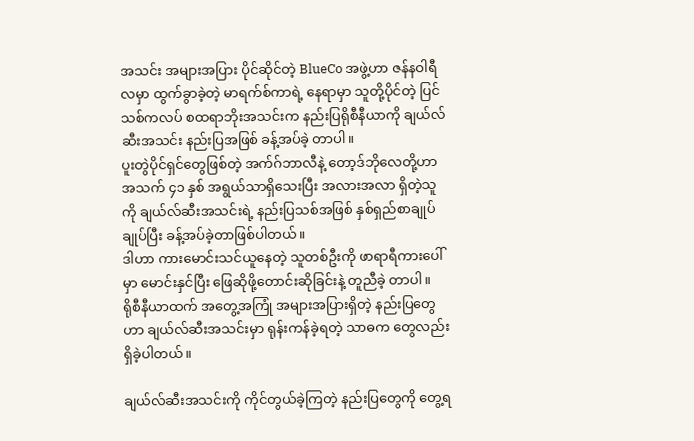အသင်း အများအပြား ပိုင်ဆိုင်တဲ့ BlueCo အဖွဲ့ဟာ ဇန်နဝါရီလမှာ ထွက်ခွာခဲ့တဲ့ မာရက်စ်ကာရဲ့ နေရာမှာ သူတို့ပိုင်တဲ့ ပြင်သစ်ကလပ် စထရာဘိုးအသင်းက နည်းပြရိုစီနီယာကို ချယ်လ်ဆီးအသင်း နည်းပြအဖြစ် ခန့်အပ်ခဲ့ တာပါ။
ပူးတွဲပိုင်ရှင်တွေဖြစ်တဲ့ အက်ဂ်ဘာလီနဲ့ တော့ဒ်ဘိုလေတို့ဟာ အသက် ၄၁ နှစ် အရွယ်သာရှိသေးပြီး အလားအလာ ရှိတဲ့သူကို ချယ်လ်ဆီးအသင်းရဲ့ နည်းပြသစ်အဖြစ် နှစ်ရှည်စာချုပ်ချုပ်ပြီး ခန့်အပ်ခဲ့တာဖြစ်ပါတယ်။
ဒါဟာ ကားမောင်းသင်ယူနေတဲ့ သူတစ်ဦးကို ဖာရာရီကားပေါ်မှာ မောင်းနှင်ပြီး ဖြေဆိုဖို့တောင်းဆိုခြင်းနဲ့ တူညီခဲ့ တာပါ။
ရိုစီနီယာထက် အတွေ့အကြုံ အများအပြားရှိတဲ့ နည်းပြတွေဟာ ချယ်လ်ဆီးအသင်းမှာ ရုန်းကန်ခဲ့ရတဲ့ သာဓက တွေလည်း ရှိခဲ့ပါတယ်။

ချယ်လ်ဆီးအသင်းကို ကိုင်တွယ်ခဲ့ကြတဲ့ နည်းပြတွေကို တွေ့ရ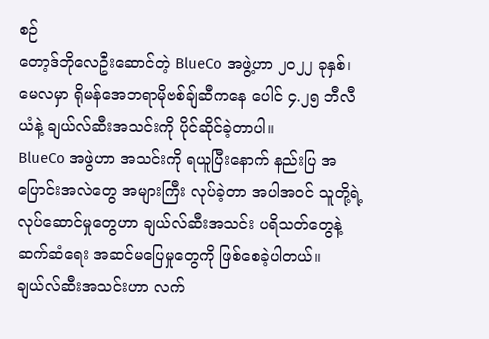စဉ်
တော့ဒ်ဘိုလေဦးဆောင်တဲ့ BlueCo အဖွဲ့ဟာ ၂၀၂၂ ခုနှစ်၊ မေလမှာ ရိုမန်အေဘရာမိုဗစ်ချ်ဆီကနေ ပေါင် ၄.၂၅ ဘီလီယံနဲ့ ချယ်လ်ဆီးအသင်းကို ပိုင်ဆိုင်ခဲ့တာပါ။
BlueCo အဖွဲဟာ အသင်းကို ရယူပြီးနောက် နည်းပြ အပြောင်းအလဲတွေ အများကြီး လုပ်ခဲ့တာ အပါအဝင် သူတို့ရဲ့ လုပ်ဆောင်မှုတွေဟာ ချယ်လ်ဆီးအသင်း ပရိသတ်တွေနဲ့ ဆက်ဆံရေး အဆင်မပြေမှုတွေကို ဖြစ်စေခဲ့ပါတယ်။
ချယ်လ်ဆီးအသင်းဟာ လက်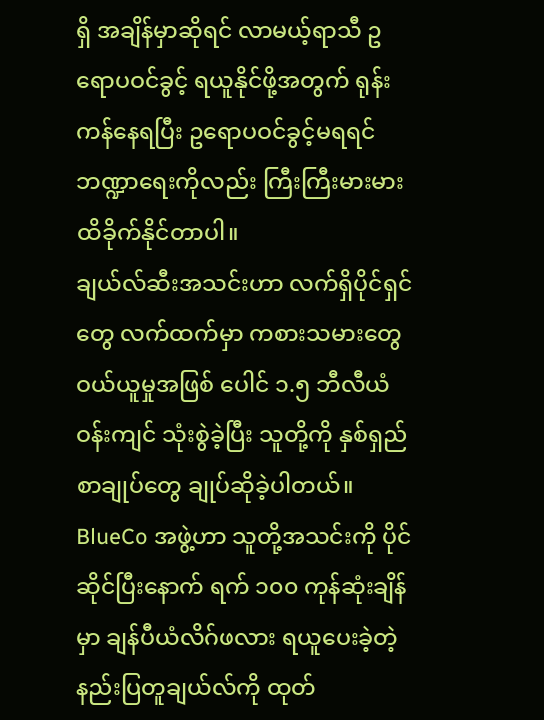ရှိ အချိန်မှာဆိုရင် လာမယ့်ရာသီ ဥရောပဝင်ခွင့် ရယူနိုင်ဖို့အတွက် ရုန်းကန်နေရပြီး ဥရောပဝင်ခွင့်မရရင် ဘဏ္ဍာရေးကိုလည်း ကြီးကြီးမားမား ထိခိုက်နိုင်တာပါ။
ချယ်လ်ဆီးအသင်းဟာ လက်ရှိပိုင်ရှင်တွေ လက်ထက်မှာ ကစားသမားတွေ ဝယ်ယူမှုအဖြစ် ပေါင် ၁.၅ ဘီလီယံ ဝန်းကျင် သုံးစွဲခဲ့ပြီး သူတို့ကို နှစ်ရှည်စာချုပ်တွေ ချုပ်ဆိုခဲ့ပါတယ်။
BlueCo အဖွဲ့ဟာ သူတို့အသင်းကို ပိုင်ဆိုင်ပြီးနောက် ရက် ၁၀၀ ကုန်ဆုံးချိန်မှာ ချန်ပီယံလိဂ်ဖလား ရယူပေးခဲ့တဲ့ နည်းပြတူချယ်လ်ကို ထုတ်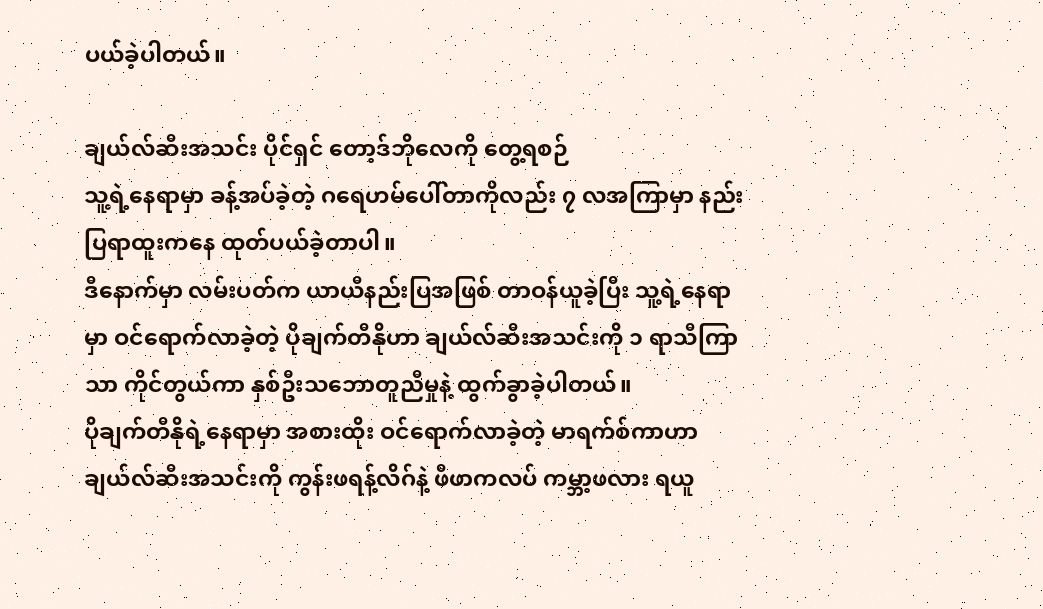ပယ်ခဲ့ပါတယ်။

ချယ်လ်ဆီးအသင်း ပိုင်ရှင် တော့ဒ်ဘိုလေကို တွေ့ရစဉ်
သူ့ရဲ့နေရာမှာ ခန့်အပ်ခဲ့တဲ့ ဂရေဟမ်ပေါ်တာကိုလည်း ၇ လအကြာမှာ နည်းပြရာထူးကနေ ထုတ်ပယ်ခဲ့တာပါ။
ဒီနောက်မှာ လမ်းပတ်က ယာယီနည်းပြအဖြစ် တာဝန်ယူခဲ့ပြီး သူ့ရဲ့နေရာမှာ ဝင်ရောက်လာခဲ့တဲ့ ပိုချက်တီနိုဟာ ချယ်လ်ဆီးအသင်းကို ၁ ရာသီကြာသာ ကိုင်တွယ်ကာ နှစ်ဦးသဘောတူညီမှုနဲ့ ထွက်ခွာခဲ့ပါတယ်။
ပိုချက်တီနိုရဲ့နေရာမှာ အစားထိုး ဝင်ရောက်လာခဲ့တဲ့ မာရက်စ်ကာဟာ ချယ်လ်ဆီးအသင်းကို ကွန်းဖရန့်လိဂ်နဲ့ ဖီဖာကလပ် ကမ္ဘာ့ဖလား ရယူ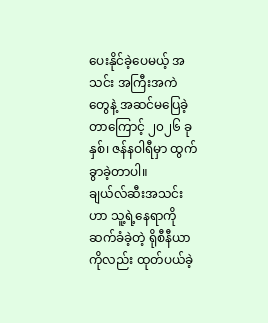ပေးနိုင်ခဲ့ပေမယ့် အသင်း အကြီးအကဲတွေနဲ့ အဆင်မပြေခဲ့တာကြောင့် ၂၀၂၆ ခုနှစ်၊ ဇန်နဝါရီမှာ ထွက်ခွာခဲ့တာပါ။
ချယ်လ်ဆီးအသင်းဟာ သူ့ရဲ့နေရာကို ဆက်ခံခဲ့တဲ့ ရိုစီနီယာကိုလည်း ထုတ်ပယ်ခဲ့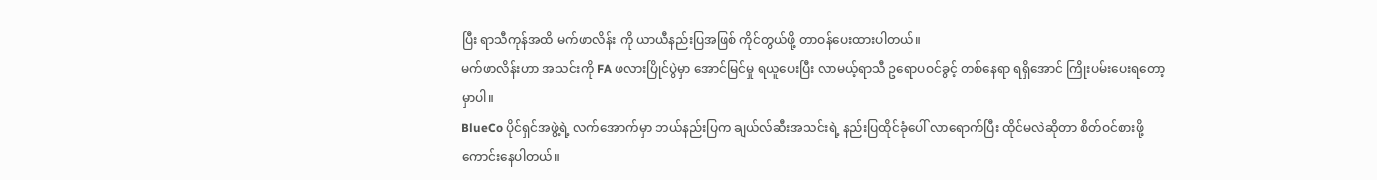ပြီး ရာသီကုန်အထိ မက်ဖာလိန်း ကို ယာယီနည်းပြအဖြစ် ကိုင်တွယ်ဖို့ တာဝန်ပေးထားပါတယ်။
မက်ဖာလိန်းဟာ အသင်းကို FA ဖလားပြိုင်ပွဲမှာ အောင်မြင်မှု ရယူပေးပြီး လာမယ့်ရာသီ ဥရောပဝင်ခွင့် တစ်နေရာ ရရှိအောင် ကြိုးပမ်းပေးရတော့မှာပါ။
BlueCo ပိုင်ရှင်အဖွဲ့ရဲ့ လက်အောက်မှာ ဘယ်နည်းပြက ချယ်လ်ဆီးအသင်းရဲ့ နည်းပြထိုင်ခုံပေါ် လာရောက်ပြီး ထိုင်မလဲဆိုတာ စိတ်ဝင်စားဖို့ ကောင်းနေပါတယ်။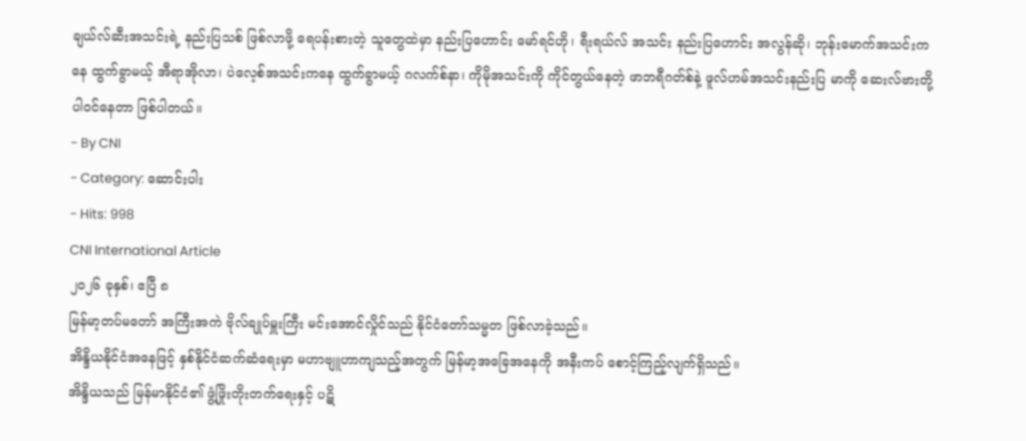ချယ်လ်ဆီးအသင်းရဲ့ နည်းပြသစ် ဖြစ်လာဖို့ ရေပန်းစားတဲ့ သူတွေထဲမှာ နည်းပြဟောင်း မော်ရင်ဟို၊ ရီးရယ်လ် အသင်း နည်းပြဟောင်း အလွန်ဆို၊ ဘုန်းမောက်အသင်းကနေ ထွက်ခွာမယ့် အီရာအိုလာ၊ ပဲလေ့စ်အသင်းကနေ ထွက်ခွာမယ့် ဂလက်စ်နာ၊ ကိုမိုအသင်းကို ကိုင်တွယ်နေတဲ့ ဖာဘရီဂတ်စ်နဲ့ ဖူလ်ဟမ်အသင်းနည်းပြ မာကို ဆေးလ်ဗားတို့ ပါဝင်နေတာ ဖြစ်ပါတယ်။
- By CNI
- Category: ဆောင်းပါး
- Hits: 998
CNI International Article
၂၀၂၆ ခုနှစ်၊ ဧပြီ ၈
မြန်မာ့တပ်မတော် အကြီးအကဲ ဗိုလ်ချုပ်မှူးကြီး မင်းအောင်လှိုင်သည် နိုင်ငံတော်သမ္မတ ဖြစ်လာခဲ့သည်။
အိန္ဒိယနိုင်ငံအနေဖြင့် နှစ်နိုင်ငံဆက်ဆံရေးမှာ မဟာဗျူဟာကျသည့်အတွက် မြန်မာ့အခြေအနေကို အနီးကပ် စောင့်ကြည့်လျက်ရှိသည်။
အိန္ဒိယသည် မြန်မာနိုင်ငံ၏ ဖွံ့ဖြိုးတိုးတက်ရေးနှင့် ပဋိ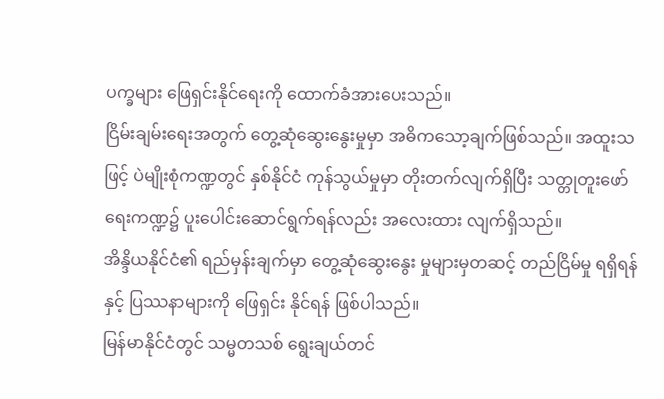ပက္ခများ ဖြေရှင်းနိုင်ရေးကို ထောက်ခံအားပေးသည်။
ငြိမ်းချမ်းရေးအတွက် တွေ့ဆုံဆွေးနွေးမှုမှာ အဓိကသော့ချက်ဖြစ်သည်။ အထူးသဖြင့် ပဲမျိုးစုံကဏ္ဍတွင် နှစ်နိုင်ငံ ကုန်သွယ်မှုမှာ တိုးတက်လျက်ရှိပြီး သတ္တုတူးဖော်ရေးကဏ္ဍ၌ ပူးပေါင်းဆောင်ရွက်ရန်လည်း အလေးထား လျက်ရှိသည်။
အိန္ဒိယနိုင်ငံ၏ ရည်မှန်းချက်မှာ တွေ့ဆုံဆွေးနွေး မှုများမှတဆင့် တည်ငြိမ်မှု ရရှိရန်နှင့် ပြဿနာများကို ဖြေရှင်း နိုင်ရန် ဖြစ်ပါသည်။
မြန်မာနိုင်ငံတွင် သမ္မတသစ် ရွေးချယ်တင်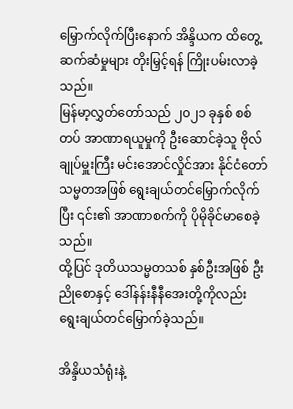မြှောက်လိုက်ပြီးနောက် အိန္ဒိယက ထိတွေ့ဆက်ဆံမှုများ တိုးမြှင့်ရန် ကြိုးပမ်းလာခဲ့သည်။
မြန်မာ့လွှတ်တော်သည် ၂၀၂၁ ခုနှစ် စစ်တပ် အာဏာရယူမှုကို ဦးဆောင်ခဲ့သူ ဗိုလ်ချုပ်မှူးကြီး မင်းအောင်လှိုင်အား နိုင်ငံတော်သမ္မတအဖြစ် ရွေးချယ်တင်မြှောက်လိုက်ပြီး ၎င်း၏ အာဏာစက်ကို ပိုမိုခိုင်မာစေခဲ့သည်။
ထို့ပြင် ဒုတိယသမ္မတသစ် နှစ်ဦးအဖြစ် ဦးညိုစောနှင့် ဒေါ်နန်းနီနီအေးတို့ကိုလည်း ရွေးချယ်တင်မြှောက်ခဲ့သည်။

အိန္ဒိယသံရုံးနဲ့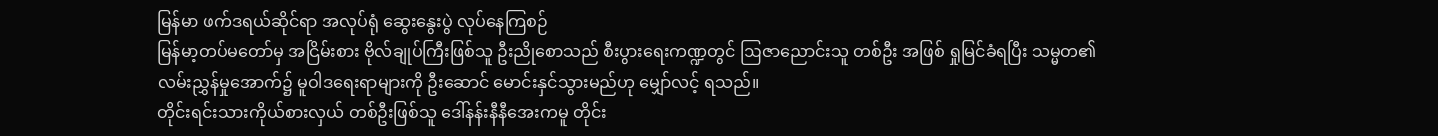မြန်မာ ဖက်ဒရယ်ဆိုင်ရာ အလုပ်ရုံ ဆွေးနွေးပွဲ လုပ်နေကြစဉ်
မြန်မာ့တပ်မတော်မှ အငြိမ်းစား ဗိုလ်ချုပ်ကြီးဖြစ်သူ ဦးညိုစောသည် စီးပွားရေးကဏ္ဍတွင် ဩဇာညောင်းသူ တစ်ဦး အဖြစ် ရှုမြင်ခံရပြီး သမ္မတ၏ လမ်းညွှန်မှုအောက်၌ မူဝါဒရေးရာများကို ဦးဆောင် မောင်းနှင်သွားမည်ဟု မျှော်လင့် ရသည်။
တိုင်းရင်းသားကိုယ်စားလှယ် တစ်ဦးဖြစ်သူ ဒေါ်နန်းနီနီအေးကမူ တိုင်း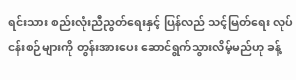ရင်းသား စည်းလုံးညီညွတ်ရေးနှင့် ပြန်လည် သင့်မြတ်ရေး လုပ်ငန်းစဉ်များကို တွန်းအားပေး ဆောင်ရွက်သွားလိမ့်မည်ဟု ခန့်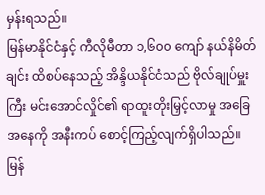မှန်းရသည်။
မြန်မာနိုင်ငံနှင့် ကီလိုမီတာ ၁,၆၀၀ ကျော် နယ်နိမိတ်ချင်း ထိစပ်နေသည့် အိန္ဒိယနိုင်ငံသည် ဗိုလ်ချုပ်မှူးကြီး မင်းအောင်လှိုင်၏ ရာထူးတိုးမြှင့်လာမှု အခြေအနေကို အနီးကပ် စောင့်ကြည့်လျက်ရှိပါသည်။
မြန်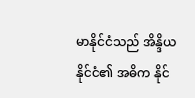မာနိုင်ငံသည် အိန္ဒိယနိုင်ငံ၏ အဓိက နိုင်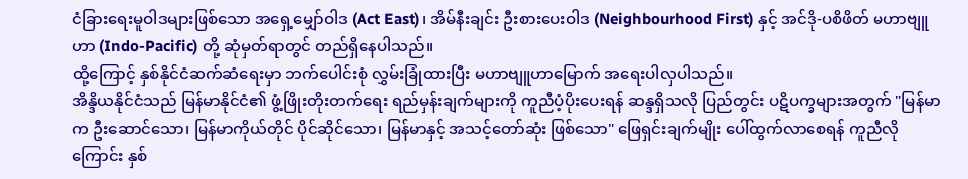ငံခြားရေးမူဝါဒများဖြစ်သော အရှေ့မျှော်ဝါဒ (Act East)၊ အိမ်နီးချင်း ဦးစားပေးဝါဒ (Neighbourhood First) နှင့် အင်ဒို-ပစိဖိတ် မဟာဗျူဟာ (Indo-Pacific) တို့ ဆုံမှတ်ရာတွင် တည်ရှိနေပါသည်။
ထို့ကြောင့် နှစ်နိုင်ငံဆက်ဆံရေးမှာ ဘက်ပေါင်းစုံ လွှမ်းခြုံထားပြီး မဟာဗျူဟာမြောက် အရေးပါလှပါသည်။
အိန္ဒိယနိုင်ငံသည် မြန်မာနိုင်ငံ၏ ဖွံ့ဖြိုးတိုးတက်ရေး ရည်မှန်းချက်များကို ကူညီပံ့ပိုးပေးရန် ဆန္ဒရှိသလို ပြည်တွင်း ပဋိပက္ခများအတွက် "မြန်မာက ဦးဆောင်သော၊ မြန်မာကိုယ်တိုင် ပိုင်ဆိုင်သော၊ မြန်မာနှင့် အသင့်တော်ဆုံး ဖြစ်သော" ဖြေရှင်းချက်မျိုး ပေါ်ထွက်လာစေရန် ကူညီလိုကြောင်း နှစ်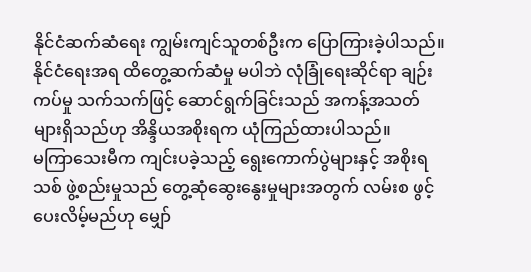နိုင်ငံဆက်ဆံရေး ကျွမ်းကျင်သူတစ်ဦးက ပြောကြားခဲ့ပါသည်။
နိုင်ငံရေးအရ ထိတွေ့ဆက်ဆံမှု မပါဘဲ လုံခြုံရေးဆိုင်ရာ ချဉ်းကပ်မှု သက်သက်ဖြင့် ဆောင်ရွက်ခြင်းသည် အကန့်အသတ်များရှိသည်ဟု အိန္ဒိယအစိုးရက ယုံကြည်ထားပါသည်။
မကြာသေးမီက ကျင်းပခဲ့သည့် ရွေးကောက်ပွဲများနှင့် အစိုးရသစ် ဖွဲ့စည်းမှုသည် တွေ့ဆုံဆွေးနွေးမှုများအတွက် လမ်းစ ဖွင့်ပေးလိမ့်မည်ဟု မျှော်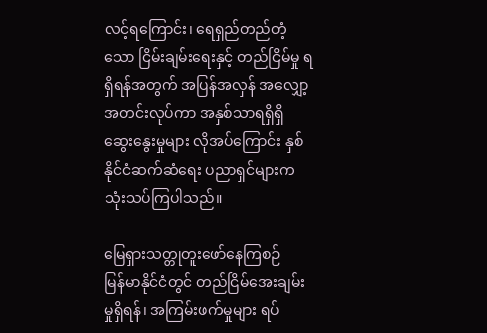လင့်ရကြောင်း၊ ရေရှည်တည်တံ့သော ငြိမ်းချမ်းရေးနှင့် တည်ငြိမ်မှု ရရှိရန်အတွက် အပြန်အလှန် အလျှော့အတင်းလုပ်ကာ အနှစ်သာရရှိရှိ ဆွေးနွေးမှုများ လိုအပ်ကြောင်း နှစ်နိုင်ငံဆက်ဆံရေး ပညာရှင်များက သုံးသပ်ကြပါသည်။

မြေရှားသတ္တုတူးဖော်နေကြစဉ်
မြန်မာနိုင်ငံတွင် တည်ငြိမ်အေးချမ်းမှုရှိရန်၊ အကြမ်းဖက်မှုများ ရပ်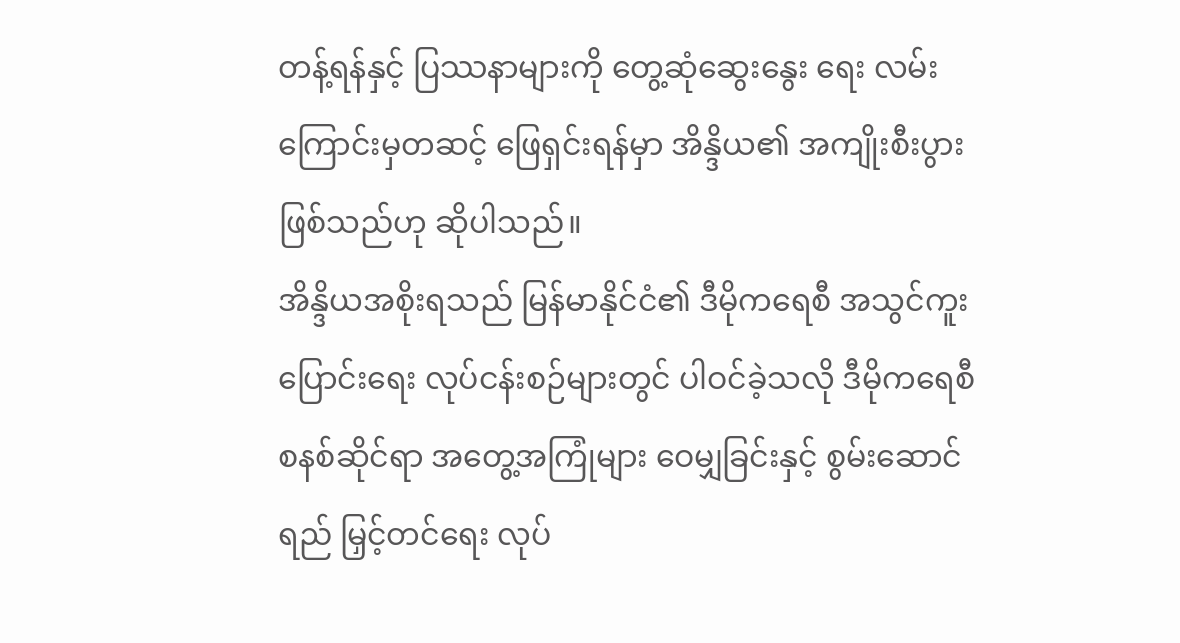တန့်ရန်နှင့် ပြဿနာများကို တွေ့ဆုံဆွေးနွေး ရေး လမ်းကြောင်းမှတဆင့် ဖြေရှင်းရန်မှာ အိန္ဒိယ၏ အကျိုးစီးပွားဖြစ်သည်ဟု ဆိုပါသည်။
အိန္ဒိယအစိုးရသည် မြန်မာနိုင်ငံ၏ ဒီမိုကရေစီ အသွင်ကူးပြောင်းရေး လုပ်ငန်းစဉ်များတွင် ပါဝင်ခဲ့သလို ဒီမိုကရေစီ စနစ်ဆိုင်ရာ အတွေ့အကြုံများ ဝေမျှခြင်းနှင့် စွမ်းဆောင်ရည် မြှင့်တင်ရေး လုပ်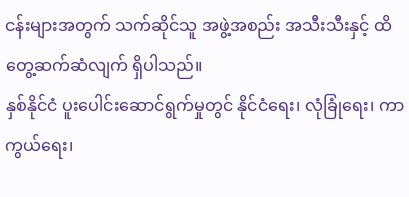ငန်းများအတွက် သက်ဆိုင်သူ အဖွဲ့အစည်း အသီးသီးနှင့် ထိတွေ့ဆက်ဆံလျက် ရှိပါသည်။
နှစ်နိုင်ငံ ပူးပေါင်းဆောင်ရွက်မှုတွင် နိုင်ငံရေး၊ လုံခြုံရေး၊ ကာကွယ်ရေး၊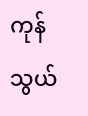ကုန်သွယ်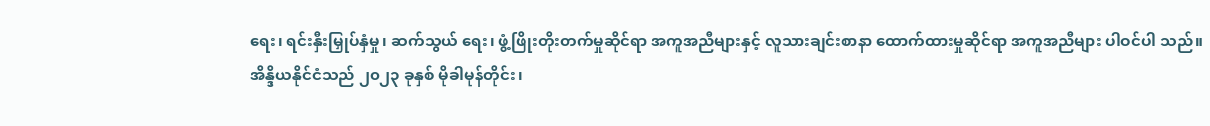ရေး၊ ရင်းနှီးမြှုပ်နှံမှု၊ ဆက်သွယ် ရေး၊ ဖွံ့ဖြိုးတိုးတက်မှုဆိုင်ရာ အကူအညီများနှင့် လူသားချင်းစာနာ ထောက်ထားမှုဆိုင်ရာ အကူအညီများ ပါဝင်ပါ သည်။
အိန္ဒိယနိုင်ငံသည် ၂၀၂၃ ခုနှစ် မိုခါမုန်တိုင်း၊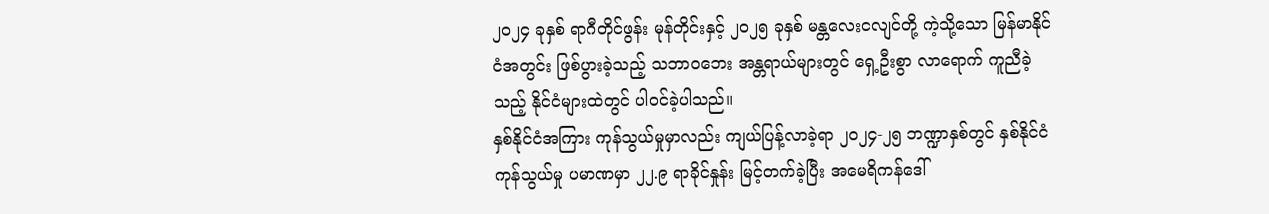၂၀၂၄ ခုနှစ် ရာဂီတိုင်ဖွန်း မုန်တိုင်းနှင့် ၂၀၂၅ ခုနှစ် မန္တလေးငလျင်တို့ ကဲ့သို့သော မြန်မာနိုင်ငံအတွင်း ဖြစ်ပွားခဲ့သည့် သဘာဝဘေး အန္တရာယ်များတွင် ရှေ့ဦးစွာ လာရောက် ကူညီခဲ့ သည့် နိုင်ငံများထဲတွင် ပါဝင်ခဲ့ပါသည်။
နှစ်နိုင်ငံအကြား ကုန်သွယ်မှုမှာလည်း ကျယ်ပြန့်လာခဲ့ရာ ၂၀၂၄-၂၅ ဘဏ္ဍာနှစ်တွင် နှစ်နိုင်ငံကုန်သွယ်မှု ပမာဏမှာ ၂၂.၉ ရာခိုင်နှုန်း မြင့်တက်ခဲ့ပြီး အမေရိကန်ဒေါ်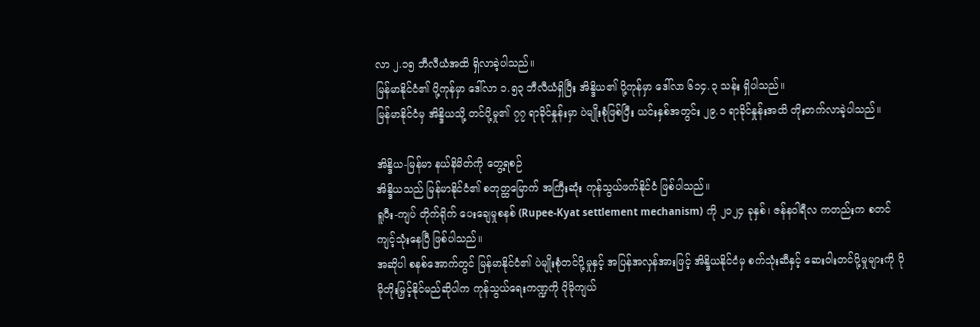လာ ၂.၁၅ ဘီလီယံအထိ ရှိလာခဲ့ပါသည်။
မြန်မာနိုင်ငံ၏ ပို့ကုန်မှာ ဒေါ်လာ ၁.၅၃ ဘီလီယံရှိပြီး အိန္ဒိယ၏ ပို့ကုန်မှာ ဒေါ်လာ ၆၁၄.၃ သန်း ရှိပါသည်။
မြန်မာနိုင်ငံမှ အိန္ဒိယသို့ တင်ပို့မှု၏ ၇၇ ရာခိုင်နှုန်းမှာ ပဲမျိုးစုံဖြစ်ပြီး ယင်းနှစ်အတွင်း ၂၉.၁ ရာခိုင်နှုန်းအထိ တိုးတက်လာခဲ့ပါသည်။

အိန္ဒိယ-မြန်မာ နယ်နိမိတ်ကို တွေ့ရစဉ်
အိန္ဒိယသည် မြန်မာနိုင်ငံ၏ စတုတ္ထမြောက် အကြီးဆုံး ကုန်သွယ်ဖက်နိုင်ငံ ဖြစ်ပါသည်။
ရူပီး-ကျပ် တိုက်ရိုက် ပေးချေမှုစနစ် (Rupee-Kyat settlement mechanism) ကို ၂၀၂၄ ခုနှစ်၊ ဇန်နဝါရီလ ကတည်းက စတင်ကျင့်သုံးနေပြီ ဖြစ်ပါသည်။
အဆိုပါ စနစ်အောက်တွင် မြန်မာနိုင်ငံ၏ ပဲမျိုးစုံတင်ပို့မှုနှင့် အပြန်အလှန်အားဖြင့် အိန္ဒိယနိုင်ငံမှ စက်သုံးဆီနှင့် ဆေးဝါးတင်ပို့မှုများကို ပိုမိုတိုးမြှင့်နိုင်မည်ဆိုပါက ကုန်သွယ်ရေးကဏ္ဍကို ပိုမိုကျယ်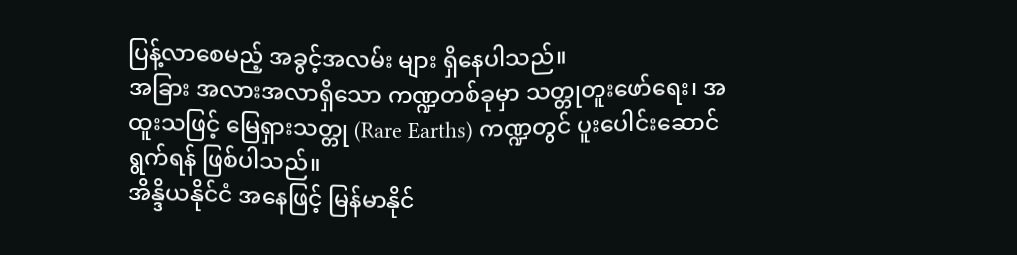ပြန့်လာစေမည့် အခွင့်အလမ်း များ ရှိနေပါသည်။
အခြား အလားအလာရှိသော ကဏ္ဍတစ်ခုမှာ သတ္တုတူးဖော်ရေး၊ အထူးသဖြင့် မြေရှားသတ္တု (Rare Earths) ကဏ္ဍတွင် ပူးပေါင်းဆောင်ရွက်ရန် ဖြစ်ပါသည်။
အိန္ဒိယနိုင်ငံ အနေဖြင့် မြန်မာနိုင်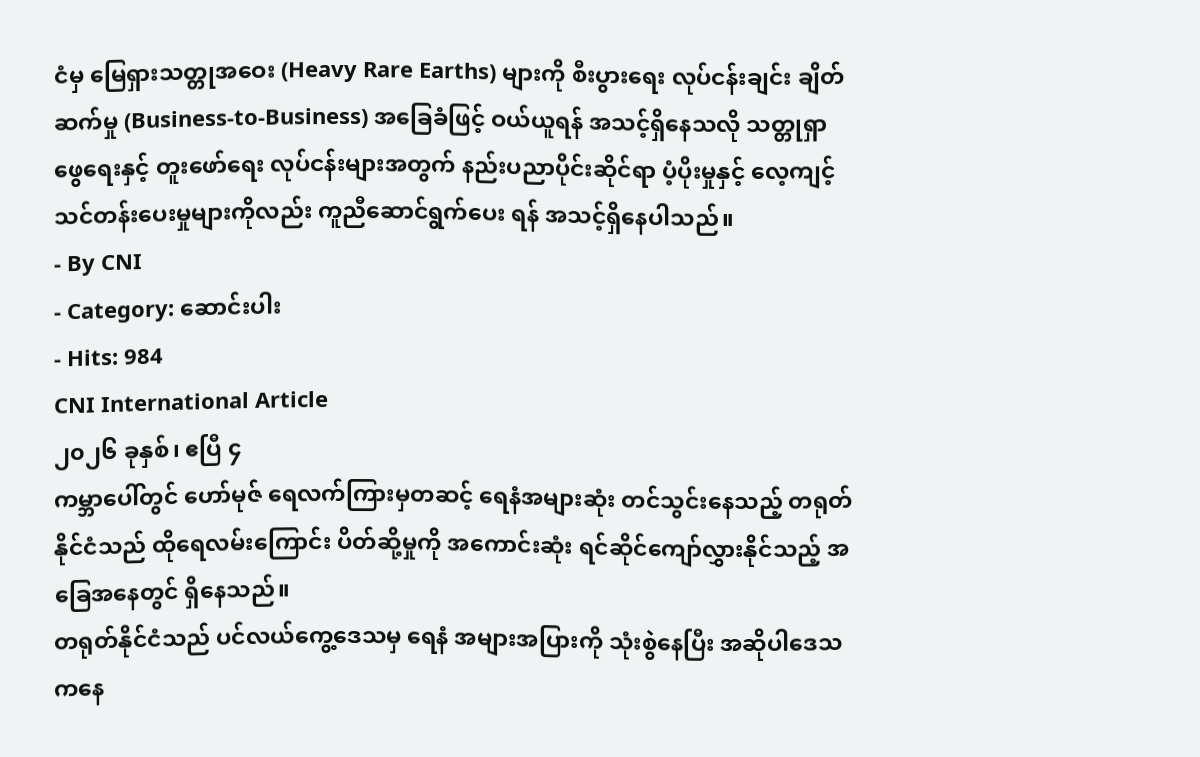ငံမှ မြေရှားသတ္တုအဝေး (Heavy Rare Earths) များကို စီးပွားရေး လုပ်ငန်းချင်း ချိတ်ဆက်မှု (Business-to-Business) အခြေခံဖြင့် ဝယ်ယူရန် အသင့်ရှိနေသလို သတ္တုရှာဖွေရေးနှင့် တူးဖော်ရေး လုပ်ငန်းများအတွက် နည်းပညာပိုင်းဆိုင်ရာ ပံ့ပိုးမှုနှင့် လေ့ကျင့် သင်တန်းပေးမှုများကိုလည်း ကူညီဆောင်ရွက်ပေး ရန် အသင့်ရှိနေပါသည်။
- By CNI
- Category: ဆောင်းပါး
- Hits: 984
CNI International Article
၂၀၂၆ ခုနှစ်၊ ဧပြီ ၄
ကမ္ဘာပေါ်တွင် ဟော်မုဇ် ရေလက်ကြားမှတဆင့် ရေနံအများဆုံး တင်သွင်းနေသည့် တရုတ်နိုင်ငံသည် ထိုရေလမ်းကြောင်း ပိတ်ဆို့မှုကို အကောင်းဆုံး ရင်ဆိုင်ကျော်လွှားနိုင်သည့် အခြေအနေတွင် ရှိနေသည်။
တရုတ်နိုင်ငံသည် ပင်လယ်ကွေ့ဒေသမှ ရေနံ အများအပြားကို သုံးစွဲနေပြီး အဆိုပါဒေသကနေ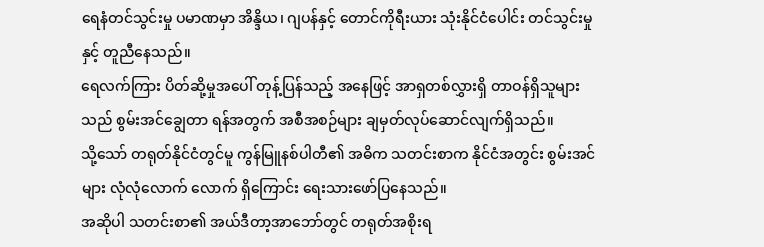ရေနံတင်သွင်းမှု ပမာဏမှာ အိန္ဒိယ၊ ဂျပန်နှင့် တောင်ကိုရီးယား သုံးနိုင်ငံပေါင်း တင်သွင်းမှုနှင့် တူညီနေသည်။
ရေလက်ကြား ပိတ်ဆို့မှုအပေါ် တုန့်ပြန်သည့် အနေဖြင့် အာရှတစ်လွှားရှိ တာဝန်ရှိသူများသည် စွမ်းအင်ချွေတာ ရန်အတွက် အစီအစဉ်များ ချမှတ်လုပ်ဆောင်လျက်ရှိသည်။
သို့သော် တရုတ်နိုင်ငံတွင်မူ ကွန်မြူနစ်ပါတီ၏ အဓိက သတင်းစာက နိုင်ငံအတွင်း စွမ်းအင်များ လုံလုံလောက် လောက် ရှိကြောင်း ရေးသားဖော်ပြနေသည်။
အဆိုပါ သတင်းစာ၏ အယ်ဒီတာ့အာဘော်တွင် တရုတ်အစိုးရ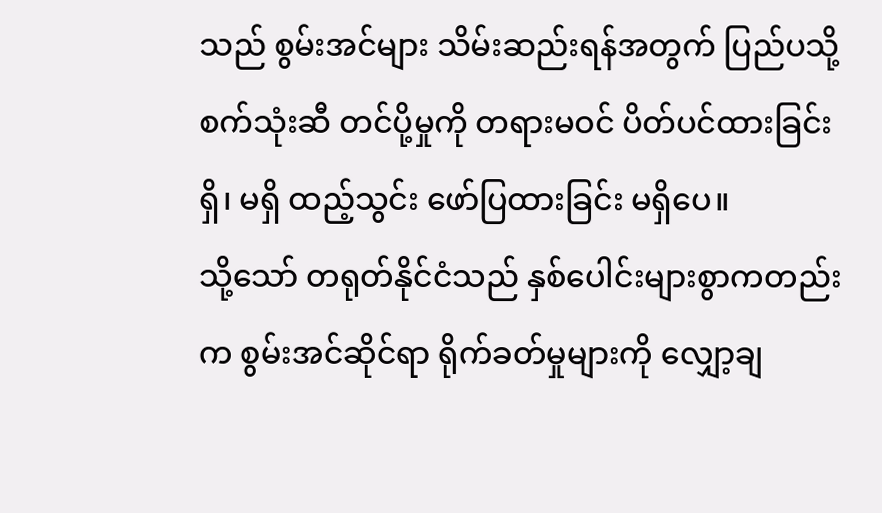သည် စွမ်းအင်များ သိမ်းဆည်းရန်အတွက် ပြည်ပသို့ စက်သုံးဆီ တင်ပို့မှုကို တရားမဝင် ပိတ်ပင်ထားခြင်း ရှိ၊ မရှိ ထည့်သွင်း ဖော်ပြထားခြင်း မရှိပေ။
သို့သော် တရုတ်နိုင်ငံသည် နှစ်ပေါင်းများစွာကတည်းက စွမ်းအင်ဆိုင်ရာ ရိုက်ခတ်မှုများကို လျှော့ချ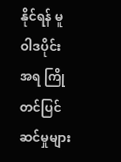နိုင်ရန် မူဝါဒပိုင်းအရ ကြိုတင်ပြင်ဆင်မှုများ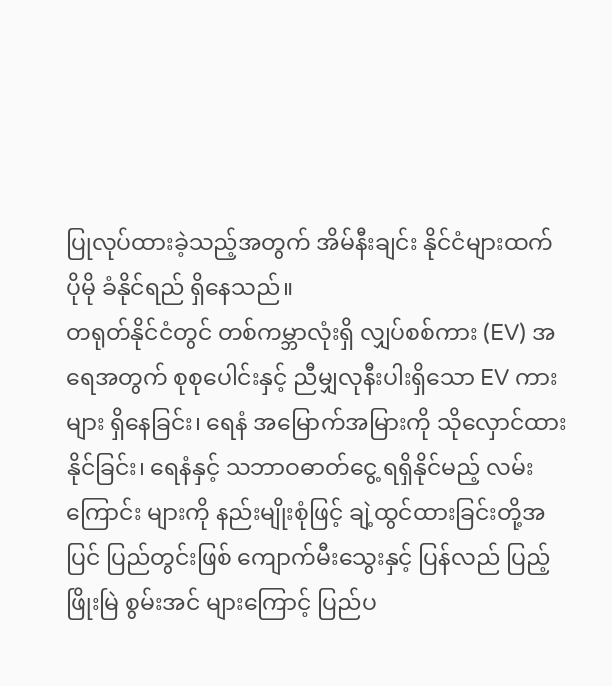ပြုလုပ်ထားခဲ့သည့်အတွက် အိမ်နီးချင်း နိုင်ငံများထက် ပိုမို ခံနိုင်ရည် ရှိနေသည်။
တရုတ်နိုင်ငံတွင် တစ်ကမ္ဘာလုံးရှိ လျှပ်စစ်ကား (EV) အရေအတွက် စုစုပေါင်းနှင့် ညီမျှလုနီးပါးရှိသော EV ကားများ ရှိနေခြင်း၊ ရေနံ အမြောက်အမြားကို သိုလှောင်ထားနိုင်ခြင်း၊ ရေနံနှင့် သဘာဝဓာတ်ငွေ့ ရရှိနိုင်မည့် လမ်းကြောင်း များကို နည်းမျိုးစုံဖြင့် ချဲ့ထွင်ထားခြင်းတို့အပြင် ပြည်တွင်းဖြစ် ကျောက်မီးသွေးနှင့် ပြန်လည် ပြည့်ဖြိုးမြဲ စွမ်းအင် များကြောင့် ပြည်ပ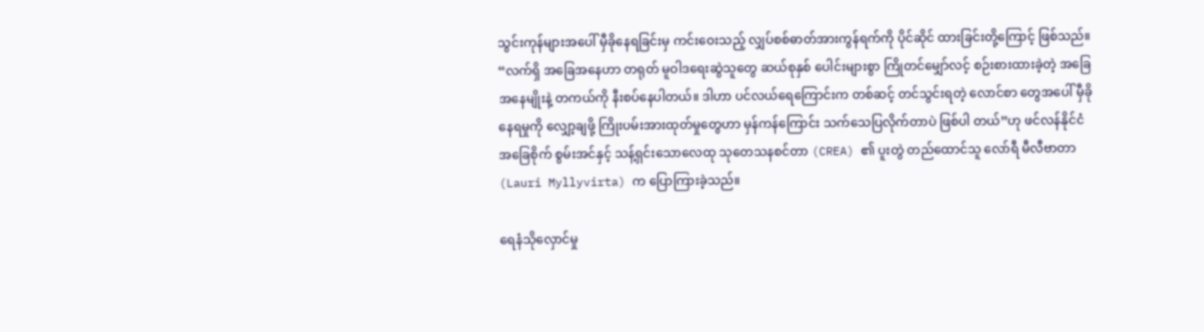သွင်းကုန်များအပေါ် မှီခိုနေရခြင်းမှ ကင်းဝေးသည့် လျှပ်စစ်ဓာတ်အားကွန်ရက်ကို ပိုင်ဆိုင် ထားခြင်းတို့ကြောင့် ဖြစ်သည်။
“လက်ရှိ အခြေအနေဟာ တရုတ် မူဝါဒရေးဆွဲသူတွေ ဆယ်စုနှစ် ပေါင်းများစွာ ကြိုတင်မျှော်လင့် စဉ်းစားထားခဲ့တဲ့ အခြေအနေမျိုးနဲ့ တကယ်ကို နီးစပ်နေပါတယ်။ ဒါဟာ ပင်လယ်ရေကြောင်းက တစ်ဆင့် တင်သွင်းရတဲ့ လောင်စာ တွေအပေါ် မှီခိုနေရမှုကို လျှော့ချဖို့ ကြိုးပမ်းအားထုတ်မှုတွေဟာ မှန်ကန်ကြောင်း သက်သေပြလိုက်တာပဲ ဖြစ်ပါ တယ်”ဟု ဖင်လန်နိုင်ငံ အခြေစိုက် စွမ်းအင်နှင့် သန့်ရှင်းသောလေထု သုတေသနစင်တာ (CREA) ၏ ပူးတွဲ တည်ထောင်သူ လော်ရီ မီလီဗာတာ (Lauri Myllyvirta) က ပြောကြားခဲ့သည်။

ရေနံသိုလှောင်မှု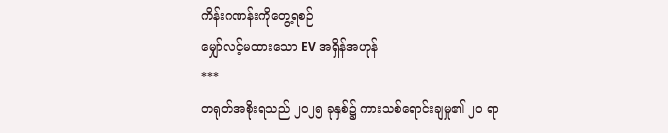ကိန်းဂဏန်းကိုတွေ့ရစဉ်
မျှော်လင့်မထားသော EV အရှိန်အဟုန်
***
တရုတ်အစိုးရသည် ၂၀၂၅ ခုနှစ်၌ ကားသစ်ရောင်းချမှု၏ ၂၀ ရာ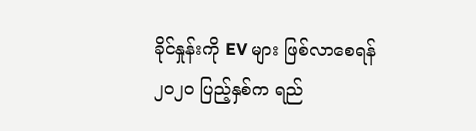ခိုင်နှုန်းကို EV များ ဖြစ်လာစေရန် ၂၀၂၀ ပြည့်နှစ်က ရည်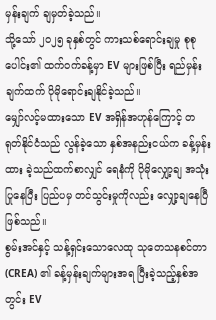မှန်းချက် ချမှတ်ခဲ့သည်။
သို့သော် ၂၀၂၅ ခုနှစ်တွင် ကားသစ်ရောင်းချမှု စုစုပေါင်း၏ ထက်ဝက်ခန့်မှာ EV များဖြစ်ပြီး ရည်မှန်းချက်ထက် ပိုမိုရောင်းချနိုင်ခဲ့သည်။
မျှော်လင့်မထားသော EV အရှိန်အဟုန်ကြောင့် တရုတ်နိုင်ငံသည် လွန်ခဲ့သော နှစ်အနည်းငယ်က ခန့်မှန်းထား ခဲ့သည်ထက်စာလျှင် ရေနံကို ပိုမိုလျှော့ချ အသုံးပြုနေပြီး ပြည်ပမှ တင်သွင်းမှုကိုလည်း လျှော့ချနေပြီဖြစ်သည်။
စွမ်းအင်နှင့် သန့်ရှင်းသောလေထု သုတေသနစင်တာ (CREA) ၏ ခန့်မှန်းချက်များအရ ပြီးခဲ့သည့်နှစ်အတွင်း EV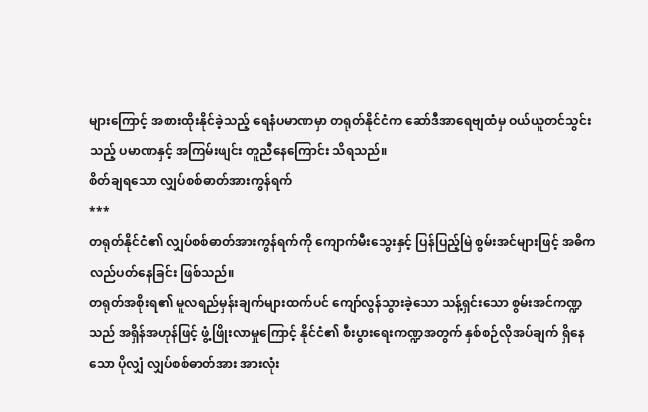များကြောင့် အစားထိုးနိုင်ခဲ့သည့် ရေနံပမာဏမှာ တရုတ်နိုင်ငံက ဆော်ဒီအာရေဗျထံမှ ဝယ်ယူတင်သွင်းသည့် ပမာဏနှင့် အကြမ်းဖျင်း တူညီနေကြောင်း သိရသည်။
စိတ်ချရသော လျှပ်စစ်ဓာတ်အားကွန်ရက်
***
တရုတ်နိုင်ငံ၏ လျှပ်စစ်ဓာတ်အားကွန်ရက်ကို ကျောက်မီးသွေးနှင့် ပြန်ပြည့်မြဲ စွမ်းအင်များဖြင့် အဓိက လည်ပတ်နေခြင်း ဖြစ်သည်။
တရုတ်အစိုးရ၏ မူလရည်မှန်းချက်များထက်ပင် ကျော်လွန်သွားခဲ့သော သန့်ရှင်းသော စွမ်းအင်ကဏ္ဍသည် အရှိန်အဟုန်ဖြင့် ဖွံ့ဖြိုးလာမှုကြောင့် နိုင်ငံ၏ စီးပွားရေးကဏ္ဍအတွက် နှစ်စဉ်လိုအပ်ချက် ရှိနေသော ပိုလျှံ လျှပ်စစ်ဓာတ်အား အားလုံး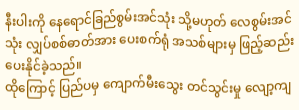နီးပါးကို နေရောင်ခြည်စွမ်းအင်သုံး သို့မဟုတ် လေစွမ်းအင်သုံး လျှပ်စစ်ဓာတ်အား ပေးစက်ရုံ အသစ်များမှ ဖြည့်ဆည်းပေးနိုင်ခဲ့သည်။
ထိုကြောင့် ပြည်ပမှ ကျောက်မီးသွေး တင်သွင်းမှု လျော့ကျ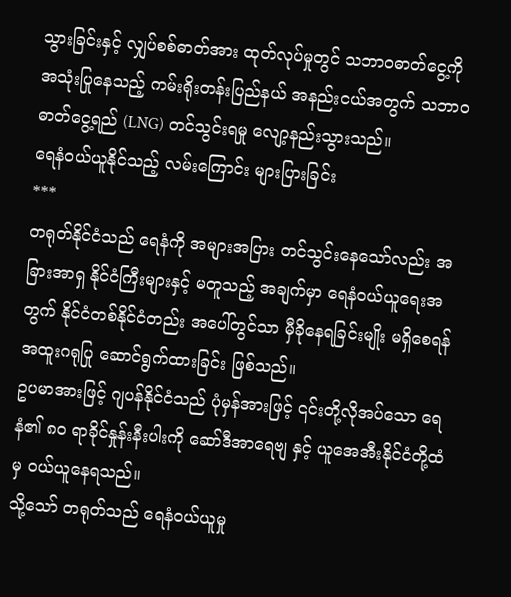သွားခြင်းနှင့် လျှပ်စစ်ဓာတ်အား ထုတ်လုပ်မှုတွင် သဘာဝဓာတ်ငွေ့ကို အသုံးပြုနေသည့် ကမ်းရိုးတန်းပြည်နယ် အနည်းငယ်အတွက် သဘာဝဓာတ်ငွေ့ရည် (LNG) တင်သွင်းရမှု လျော့နည်းသွားသည်။
ရေနံဝယ်ယူနိုင်သည့် လမ်းကြောင်း များပြားခြင်း
***
တရုတ်နိုင်ငံသည် ရေနံကို အများအပြား တင်သွင်းနေသော်လည်း အခြားအာရှ နိုင်ငံကြီးများနှင့် မတူသည့် အချက်မှာ ရေနံဝယ်ယူရေးအတွက် နိုင်ငံတစ်နိုင်ငံတည်း အပေါ်တွင်သာ မှီခိုနေရခြင်းမျိုး မရှိစေရန် အထူးဂရုပြု ဆောင်ရွက်ထားခြင်း ဖြစ်သည်။
ဥပမာအားဖြင့် ဂျပန်နိုင်ငံသည် ပုံမှန်အားဖြင့် ၎င်းတို့လိုအပ်သော ရေနံ၏ ၈၀ ရာခိုင်နှုန်းနီးပါးကို ဆော်ဒီအာရေဗျ နှင့် ယူအေအီးနိုင်ငံတို့ထံမှ ဝယ်ယူနေရသည်။
သို့သော် တရုတ်သည် ရေနံဝယ်ယူမှု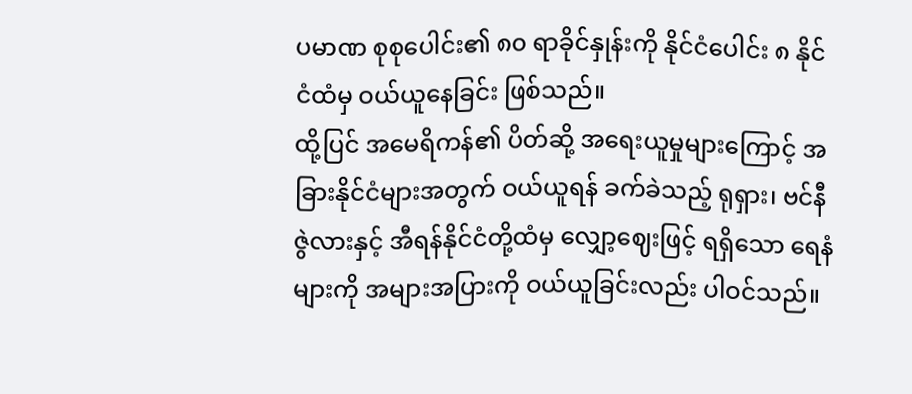ပမာဏ စုစုပေါင်း၏ ၈၀ ရာခိုင်နှုန်းကို နိုင်ငံပေါင်း ၈ နိုင်ငံထံမှ ဝယ်ယူနေခြင်း ဖြစ်သည်။
ထို့ပြင် အမေရိကန်၏ ပိတ်ဆို့ အရေးယူမှုများကြောင့် အခြားနိုင်ငံများအတွက် ဝယ်ယူရန် ခက်ခဲသည့် ရုရှား၊ ဗင်နီဇွဲလားနှင့် အီရန်နိုင်ငံတို့ထံမှ လျှော့ဈေးဖြင့် ရရှိသော ရေနံများကို အများအပြားကို ဝယ်ယူခြင်းလည်း ပါဝင်သည်။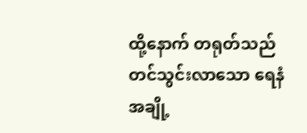ထို့နောက် တရုတ်သည် တင်သွင်းလာသော ရေနံအချို့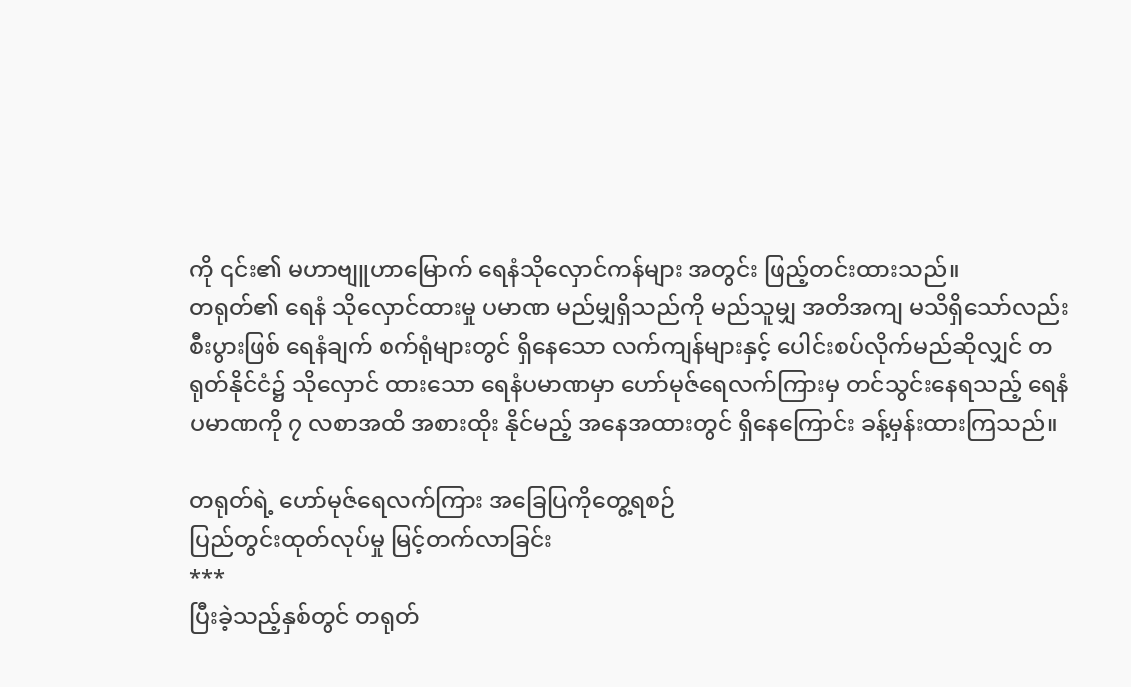ကို ၎င်း၏ မဟာဗျူဟာမြောက် ရေနံသိုလှောင်ကန်များ အတွင်း ဖြည့်တင်းထားသည်။
တရုတ်၏ ရေနံ သိုလှောင်ထားမှု ပမာဏ မည်မျှရှိသည်ကို မည်သူမျှ အတိအကျ မသိရှိသော်လည်း စီးပွားဖြစ် ရေနံချက် စက်ရုံများတွင် ရှိနေသော လက်ကျန်များနှင့် ပေါင်းစပ်လိုက်မည်ဆိုလျှင် တရုတ်နိုင်ငံ၌ သိုလှောင် ထားသော ရေနံပမာဏမှာ ဟော်မုဇ်ရေလက်ကြားမှ တင်သွင်းနေရသည့် ရေနံပမာဏကို ၇ လစာအထိ အစားထိုး နိုင်မည့် အနေအထားတွင် ရှိနေကြောင်း ခန့်မှန်းထားကြသည်။

တရုတ်ရဲ့ ဟော်မုဇ်ရေလက်ကြား အခြေပြကိုတွေ့ရစဉ်
ပြည်တွင်းထုတ်လုပ်မှု မြင့်တက်လာခြင်း
***
ပြီးခဲ့သည့်နှစ်တွင် တရုတ်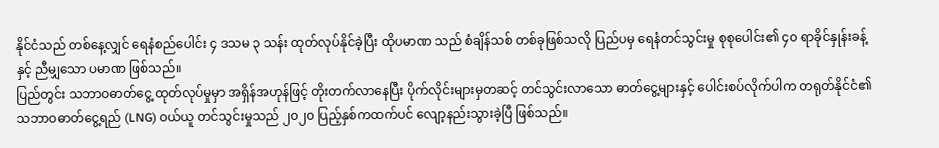နိုင်ငံသည် တစ်နေ့လျှင် ရေနံစည်ပေါင်း ၄ ဒသမ ၃ သန်း ထုတ်လုပ်နိုင်ခဲ့ပြီး ထိုပမာဏ သည် စံချိန်သစ် တစ်ခုဖြစ်သလို ပြည်ပမှ ရေနံတင်သွင်းမှု စုစုပေါင်း၏ ၄၀ ရာခိုင်နှုန်းခန့်နှင့် ညီမျှသော ပမာဏ ဖြစ်သည်။
ပြည်တွင်း သဘာဝဓာတ်ငွေ့ ထုတ်လုပ်မှုမှာ အရှိန်အဟုန်ဖြင့် တိုးတက်လာနေပြီး ပိုက်လိုင်းများမှတဆင့် တင်သွင်းလာသော ဓာတ်ငွေ့များနှင့် ပေါင်းစပ်လိုက်ပါက တရုတ်နိုင်ငံ၏ သဘာဝဓာတ်ငွေ့ရည် (LNG) ဝယ်ယူ တင်သွင်းမှုသည် ၂၀၂၀ ပြည့်နှစ်ကထက်ပင် လျော့နည်းသွားခဲ့ပြီ ဖြစ်သည်။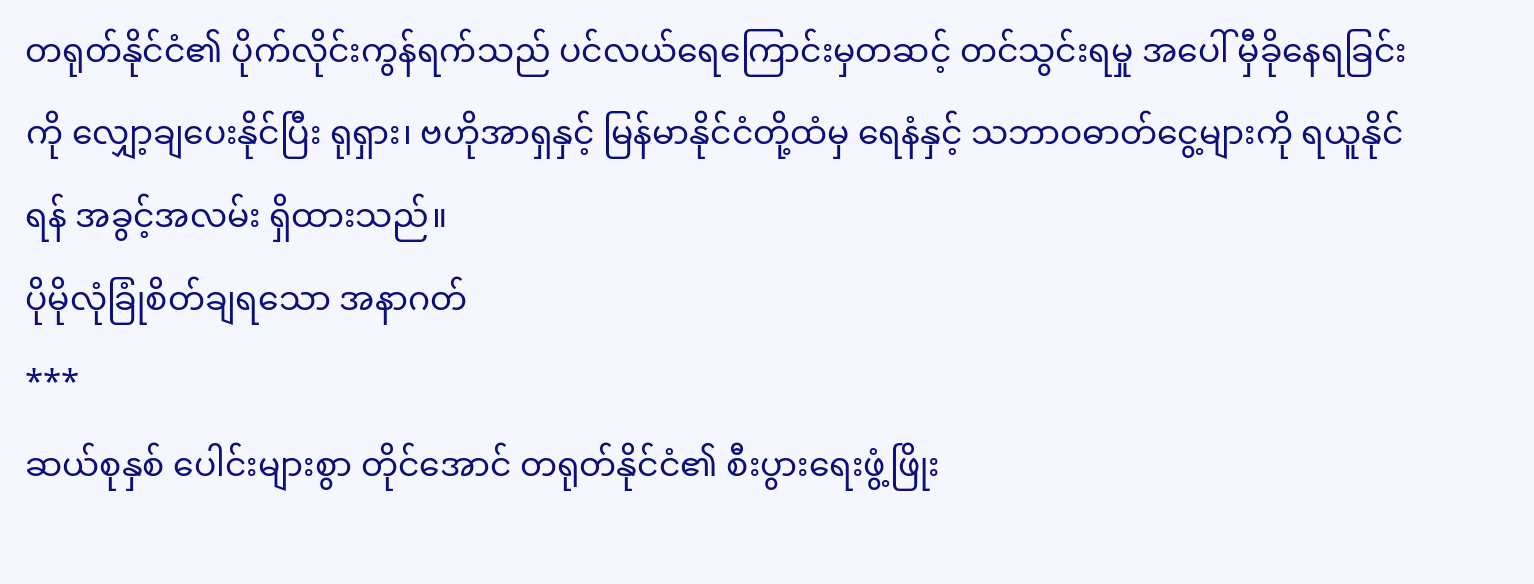တရုတ်နိုင်ငံ၏ ပိုက်လိုင်းကွန်ရက်သည် ပင်လယ်ရေကြောင်းမှတဆင့် တင်သွင်းရမှု အပေါ် မှီခိုနေရခြင်းကို လျှော့ချပေးနိုင်ပြီး ရုရှား၊ ဗဟိုအာရှနှင့် မြန်မာနိုင်ငံတို့ထံမှ ရေနံနှင့် သဘာဝဓာတ်ငွေ့များကို ရယူနိုင်ရန် အခွင့်အလမ်း ရှိထားသည်။
ပိုမိုလုံခြုံစိတ်ချရသော အနာဂတ်
***
ဆယ်စုနှစ် ပေါင်းများစွာ တိုင်အောင် တရုတ်နိုင်ငံ၏ စီးပွားရေးဖွံ့ဖြိုး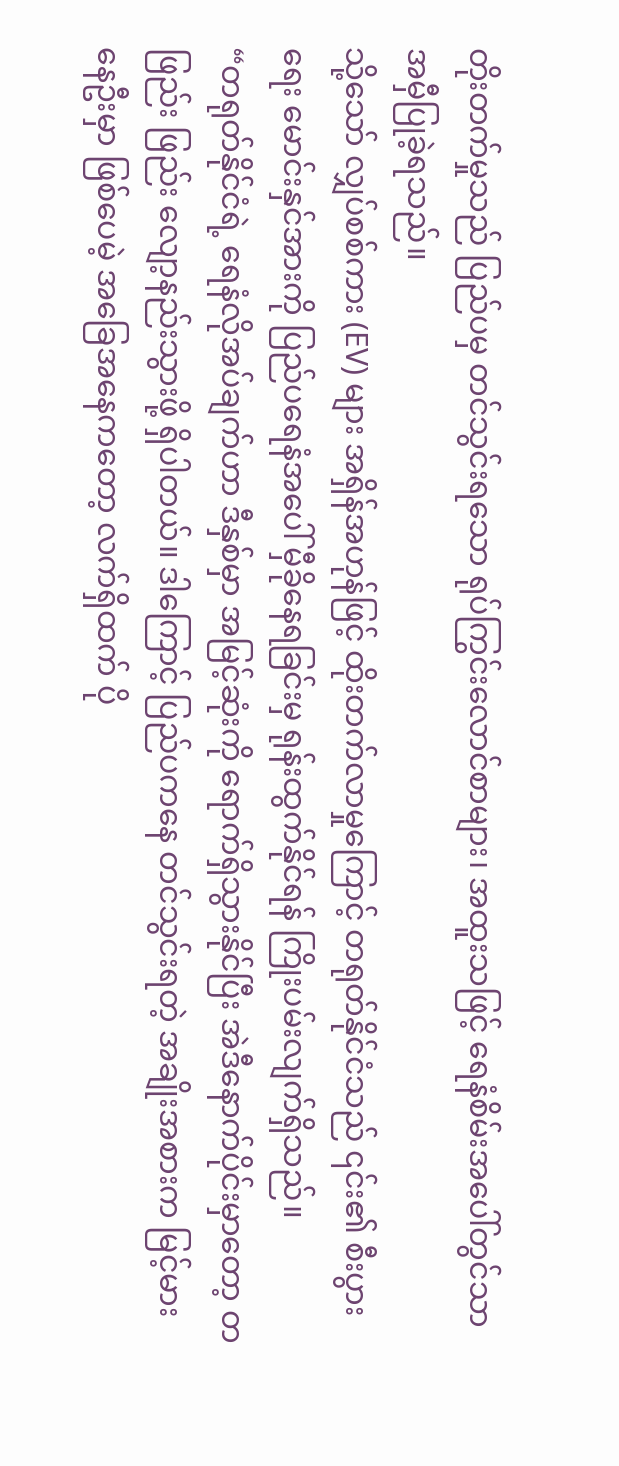တိုးတက်မှုသည် ပြည်ပမှ တင်သွင်းရသော ရုပ်ကြွင်းလောင်စာများ၊ အထူးသဖြင့် ရေနံစိမ်းအပေါ်တွင်သာ အမှီပြုခဲ့ရသည်။
သို့သော် လျှပ်စစ်ကား (EV) များ အရှိန်အဟုန်ဖြင့် ထိုးတက်လာမှုကြောင့် တရုတ်နိုင်ငံသည် ၎င်း၏ စီးပွားရေး မောင်းနှင်အားကို ပြည်ပရေနံအပေါ် မှီခိုနေရခြင်းမှ ရုန်းထွက်နိုင်ရန် ကြိုးပမ်းလျက်ရှိသည်။
“တရုတ်နိုင်ငံရဲ့ ရေနံလိုအပ်ချက်ဟာ ဒီနှစ်မှာ အမြင့်ဆုံးကို ရောက်ရှိသွားနိုင်ပြီး အဲဒီနောက်ပိုင်းမှာတော့ တဖြည်း ဖြည်း လျော့နည်းသွားဖို့ ရှိပါတယ်။ ဒါကြောင့် ပြည်ပကနေ တင်သွင်းရတဲ့ အချိုးအစားက မြင့်မားနေဦးမှာ ဖြစ်ပေမဲ့ အခြေအနေကတော့ လက်ရှိထက် ပို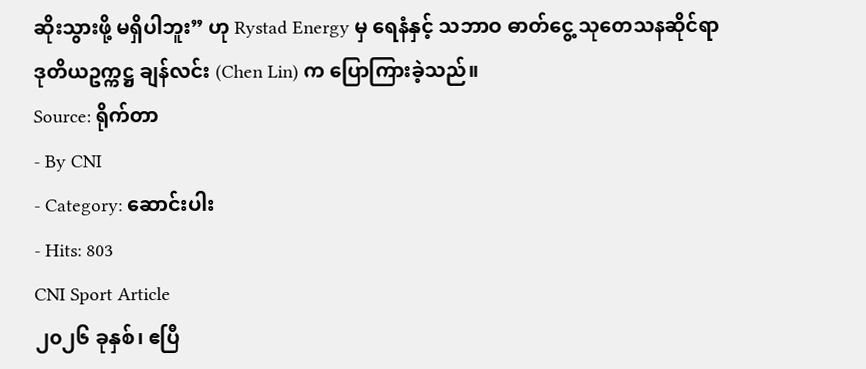ဆိုးသွားဖို့ မရှိပါဘူး” ဟု Rystad Energy မှ ရေနံနှင့် သဘာဝ ဓာတ်ငွေ့ သုတေသနဆိုင်ရာ ဒုတိယဥက္ကဋ္ဌ ချန်လင်း (Chen Lin) က ပြောကြားခဲ့သည်။
Source: ရိုက်တာ
- By CNI
- Category: ဆောင်းပါး
- Hits: 803
CNI Sport Article
၂၀၂၆ ခုနှစ်၊ ဧပြီ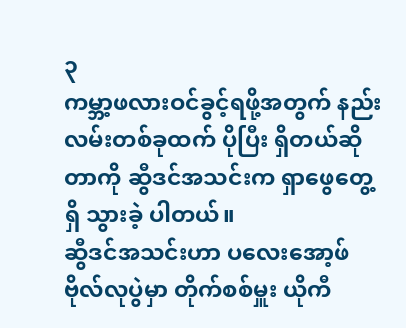၃
ကမ္ဘာ့ဖလားဝင်ခွင့်ရဖို့အတွက် နည်းလမ်းတစ်ခုထက် ပိုပြီး ရှိတယ်ဆိုတာကို ဆွီဒင်အသင်းက ရှာဖွေတွေ့ရှိ သွားခဲ့ ပါတယ်။
ဆွီဒင်အသင်းဟာ ပလေးအော့ဖ် ဗိုလ်လုပွဲမှာ တိုက်စစ်မှူး ယိုကီ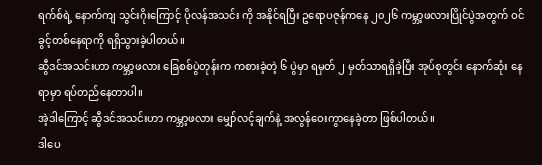ရက်စ်ရဲ့ နောက်ကျ သွင်းဂိုးကြောင့် ပိုလန်အသင်း ကို အနိုင်ရပြီး ဥရောပဇုန်ကနေ ၂၀၂၆ ကမ္ဘာ့ဖလားပြိုင်ပွဲအတွက် ဝင်ခွင့်တစ်နေရာကို ရရှိသွားခဲ့ပါတယ်။
ဆွီဒင်အသင်းဟာ ကမ္ဘာ့ဖလား ခြေစစ်ပွဲတုန်းက ကစားခဲ့တဲ့ ၆ ပွဲမှာ ရမှတ် ၂ မှတ်သာရရှိခဲ့ပြီး အုပ်စုတွင်း နောက်ဆုံး နေရာမှာ ရပ်တည်နေတာပါ။
အဲ့ဒါကြောင့် ဆွီဒင်အသင်းဟာ ကမ္ဘာ့ဖလား မျှော်လင့်ချက်နဲ့ အလွန်ဝေးကွာနေခဲ့တာ ဖြစ်ပါတယ်။
ဒါပေ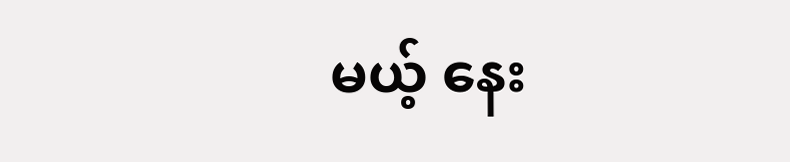မယ့် နေး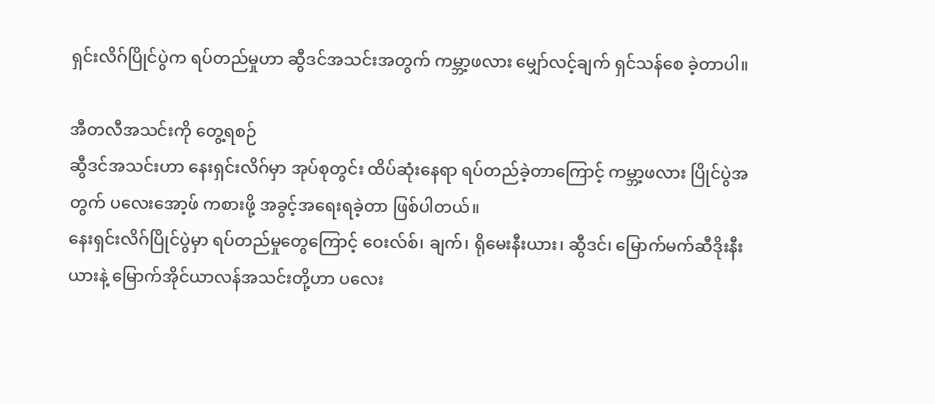ရှင်းလိဂ်ပြိုင်ပွဲက ရပ်တည်မှုဟာ ဆွီဒင်အသင်းအတွက် ကမ္ဘာ့ဖလား မျှော်လင့်ချက် ရှင်သန်စေ ခဲ့တာပါ။

အီတလီအသင်းကို တွေ့ရစဉ်
ဆွီဒင်အသင်းဟာ နေးရှင်းလိဂ်မှာ အုပ်စုတွင်း ထိပ်ဆုံးနေရာ ရပ်တည်ခဲ့တာကြောင့် ကမ္ဘာ့ဖလား ပြိုင်ပွဲအတွက် ပလေးအော့ဖ် ကစားဖို့ အခွင့်အရေးရခဲ့တာ ဖြစ်ပါတယ်။
နေးရှင်းလိဂ်ပြိုင်ပွဲမှာ ရပ်တည်မှုတွေကြောင့် ဝေးလ်စ်၊ ချက်၊ ရိုမေးနီးယား၊ ဆွီဒင်၊ မြောက်မက်ဆီဒိုးနီးယားနဲ့ မြောက်အိုင်ယာလန်အသင်းတို့ဟာ ပလေး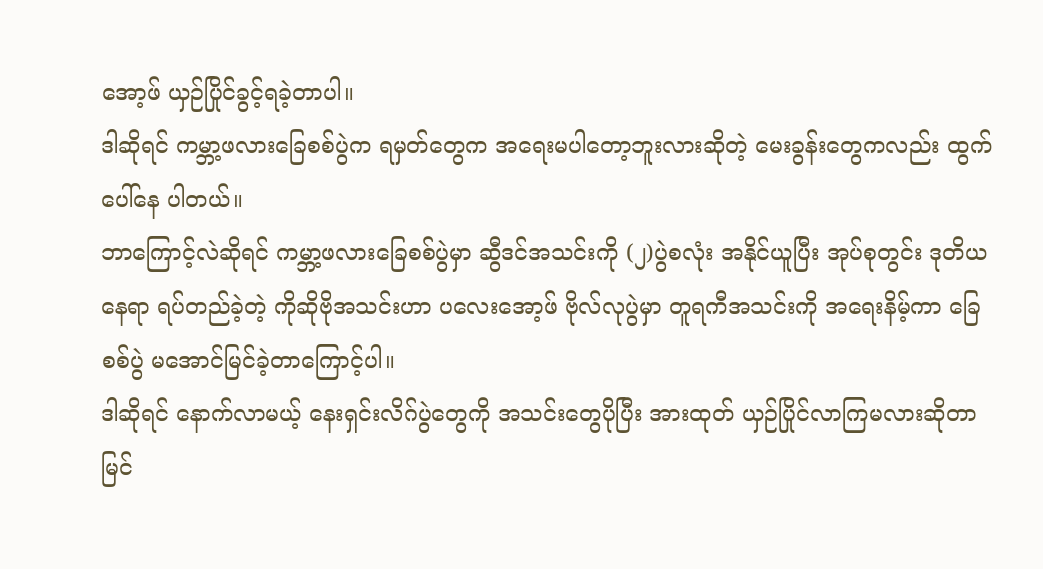အော့ဖ် ယှဉ်ပြိုင်ခွင့်ရခဲ့တာပါ။
ဒါဆိုရင် ကမ္ဘာ့ဖလားခြေစစ်ပွဲက ရမှတ်တွေက အရေးမပါတော့ဘူးလားဆိုတဲ့ မေးခွန်းတွေကလည်း ထွက်ပေါ်နေ ပါတယ်။
ဘာကြောင့်လဲဆိုရင် ကမ္ဘာ့ဖလားခြေစစ်ပွဲမှာ ဆွီဒင်အသင်းကို (၂)ပွဲစလုံး အနိုင်ယူပြီး အုပ်စုတွင်း ဒုတိယနေရာ ရပ်တည်ခဲ့တဲ့ ကိုဆိုဗိုအသင်းဟာ ပလေးအော့ဖ် ဗိုလ်လုပွဲမှာ တူရကီအသင်းကို အရေးနိမ့်ကာ ခြေစစ်ပွဲ မအောင်မြင်ခဲ့တာကြောင့်ပါ။
ဒါဆိုရင် နောက်လာမယ့် နေးရှင်းလိဂ်ပွဲတွေကို အသင်းတွေပိုပြီး အားထုတ် ယှဉ်ပြိုင်လာကြမလားဆိုတာ မြင်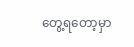တွေ့ရတော့မှာ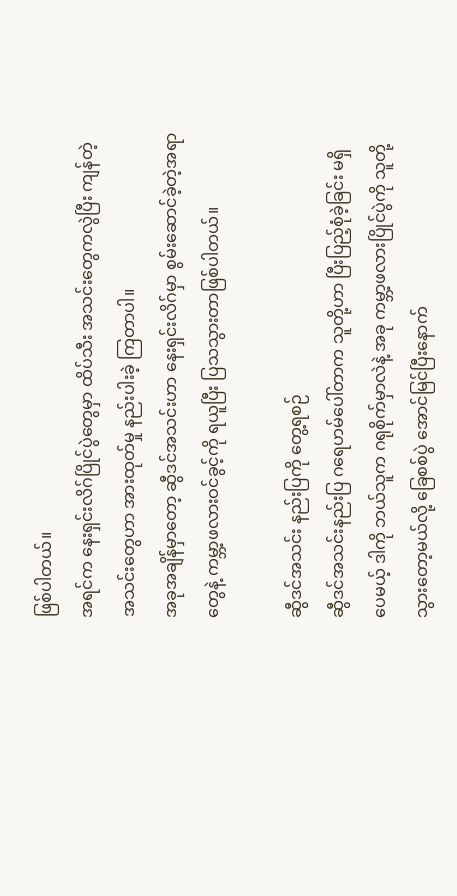ဖြစ်ပါတယ်။
အရင်က နေးရှင်းလိဂ်ပြိုင်ပွဲတွေမှာ ထိပ်သီး အသင်းတွေကလွဲပြီး ကျန်တဲ့အသင်းတွေဟာ အားထုတ်မှု နည်းပါးခဲ့ ကြတာပါ။
အခုအချိန်မှာတော့ ဆွီဒင်အသင်းဟာ နေးရှင်းလိဂ်မှာ စွမ်းဆောင်ခဲ့တဲ့အရာတွေနဲ့ ကမ္ဘာ့ဖလားဝင်ခွင့်ကို ရယူပြီး ပြသသွားတာဖြစ်ပါတယ်။

ဆွီဒင်အသင်း နည်းပြကို တွေ့ရစဉ်
ဆွီဒင်အသင်းနည်းပြ ဂရေဟမ်ပေါ်တာက သူတို့ဟာ ပြီးပြည့်စုံခဲ့ခြင်း မရှိပေမယ့် ဒါကို ဘယ်သူက ဂရုစိုက်မှာလဲနဲ့ အခု ကမ္ဘာ့ဖလားပြိုင်ပွဲကို သူတို့သွားတော့မယ်လို့ ခြေစစ်ပွဲ အောင်မြင်ပြီးနောက်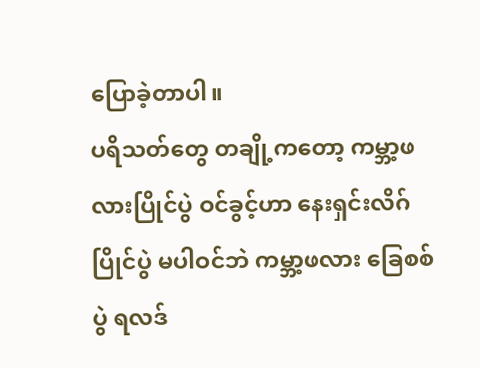ပြောခဲ့တာပါ။
ပရိသတ်တွေ တချို့ကတော့ ကမ္ဘာ့ဖလားပြိုင်ပွဲ ဝင်ခွင့်ဟာ နေးရှင်းလိဂ်ပြိုင်ပွဲ မပါဝင်ဘဲ ကမ္ဘာ့ဖလား ခြေစစ်ပွဲ ရလဒ်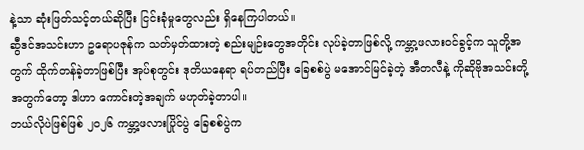နဲ့သာ ဆုံးဖြတ်သင့်တယ်ဆိုပြီး ငြင်းခုံမှုတွေလည်း ရှိနေကြပါတယ်။
ဆွီဒင်အသင်းဟာ ဥရောပဇုန်က သတ်မှတ်ထားတဲ့ စည်းမျဉ်းတွေအတိုင်း လုပ်ခဲ့တာဖြစ်လို့ ကမ္ဘာ့ဖလားဝင်ခွင့်က သူတို့အတွက် ထိုက်တန်ခဲ့တာဖြစ်ပြီး အုပ်စုတွင်း ဒုတိယနေရာ ရပ်တည်ပြီး ခြေစစ်ပွဲ မအောင်မြင်ခဲ့တဲ့ အီတလီနဲ့ ကိုဆိုဗိုအသင်းတို့ အတွက်တော့ ဒါဟာ ကောင်းတဲ့အချက် မဟုတ်ခဲ့တာပါ။
ဘယ်လိုပဲဖြစ်ဖြစ် ၂၀၂၆ ကမ္ဘာ့ဖလားပြိုင်ပွဲ ခြေစစ်ပွဲက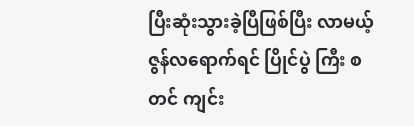ပြီးဆုံးသွားခဲ့ပြီဖြစ်ပြီး လာမယ့် ဇွန်လရောက်ရင် ပြိုင်ပွဲ ကြီး စတင် ကျင်း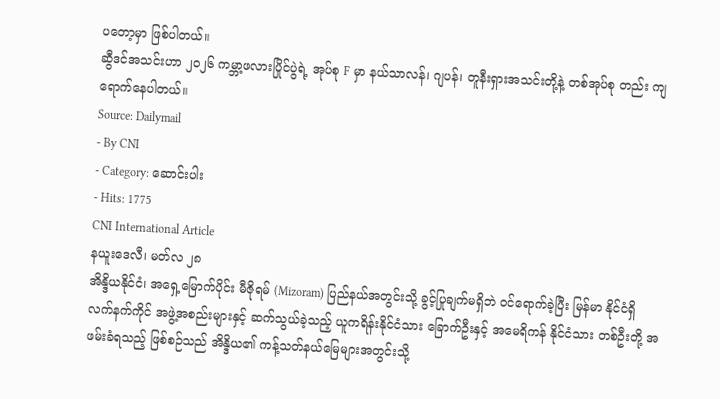ပတော့မှာ ဖြစ်ပါတယ်။
ဆွီဒင်အသင်းဟာ ၂၀၂၆ ကမ္ဘာ့ဖလားပြိုင်ပွဲရဲ့ အုပ်စု F မှာ နယ်သာလန်၊ ဂျပန်၊ တူနီးရှားအသင်းတို့နဲ့ တစ်အုပ်စု တည်း ကျရောက်နေပါတယ်။
Source: Dailymail
- By CNI
- Category: ဆောင်းပါး
- Hits: 1775
CNI International Article
နယူးဒေလီ၊ မတ်လ ၂၈
အိန္ဒိယနိုင်ငံ၊ အရှေ့မြောက်ပိုင်း မီဇိုရမ် (Mizoram) ပြည်နယ်အတွင်းသို့ ခွင့်ပြုချက်မရှိဘဲ ဝင်ရောက်ခဲ့ပြီး မြန်မာ နိုင်ငံရှိ လက်နက်ကိုင် အဖွဲ့အစည်းများနှင့် ဆက်သွယ်ခဲ့သည့် ယူကရိန်းနိုင်ငံသား ခြောက်ဦးနှင့် အမေရိကန် နိုင်ငံသား တစ်ဦးတို့ အဖမ်းခံရသည့် ဖြစ်စဉ်သည် အိန္ဒိယ၏ ကန့်သတ်နယ်မြေများအတွင်းသို့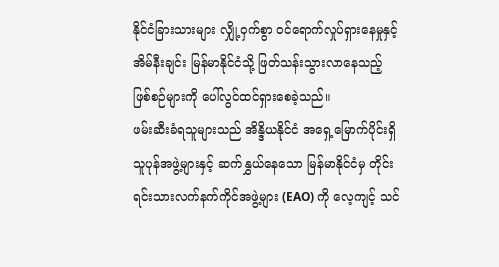နိုင်ငံခြားသားများ လျှို့ဝှက်စွာ ဝင်ရောက်လှုပ်ရှားနေမှုနှင့် အိမ်နီးချင်း မြန်မာနိုင်ငံသို့ ဖြတ်သန်းသွားလာနေသည့် ဖြစ်စဉ်များကို ပေါ်လွင်ထင်ရှားစေခဲ့သည်။
ဖမ်းဆီးခံရသူများသည် အိန္ဒိယနိုင်ငံ အရှေ့မြောက်ပိုင်းရှိ သူပုန်အဖွဲ့များနှင့် ဆက်နွှယ်နေသော မြန်မာနိုင်ငံမှ တိုင်းရင်းသားလက်နက်ကိုင်အဖွဲ့များ (EAO) ကို လေ့ကျင့် သင်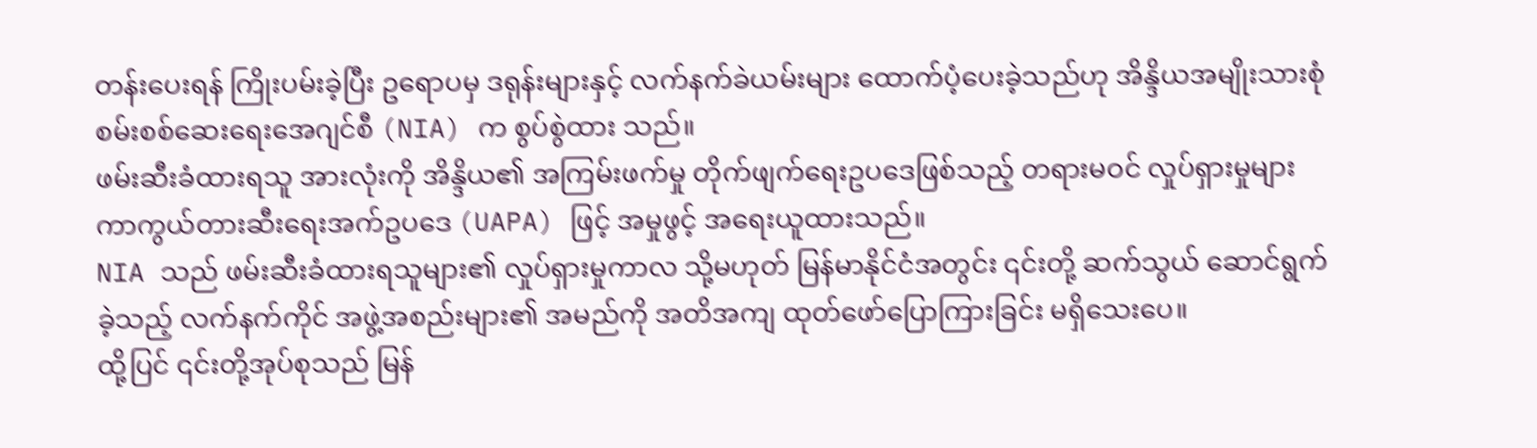တန်းပေးရန် ကြိုးပမ်းခဲ့ပြီး ဥရောပမှ ဒရုန်းများနှင့် လက်နက်ခဲယမ်းများ ထောက်ပံ့ပေးခဲ့သည်ဟု အိန္ဒိယအမျိုးသားစုံစမ်းစစ်ဆေးရေးအေဂျင်စီ (NIA) က စွပ်စွဲထား သည်။
ဖမ်းဆီးခံထားရသူ အားလုံးကို အိန္ဒိယ၏ အကြမ်းဖက်မှု တိုက်ဖျက်ရေးဥပဒေဖြစ်သည့် တရားမဝင် လှုပ်ရှားမှုများ ကာကွယ်တားဆီးရေးအက်ဥပဒေ (UAPA) ဖြင့် အမှုဖွင့် အရေးယူထားသည်။
NIA သည် ဖမ်းဆီးခံထားရသူများ၏ လှုပ်ရှားမှုကာလ သို့မဟုတ် မြန်မာနိုင်ငံအတွင်း ၎င်းတို့ ဆက်သွယ် ဆောင်ရွက်ခဲ့သည့် လက်နက်ကိုင် အဖွဲ့အစည်းများ၏ အမည်ကို အတိအကျ ထုတ်ဖော်ပြောကြားခြင်း မရှိသေးပေ။
ထို့ပြင် ၎င်းတို့အုပ်စုသည် မြန်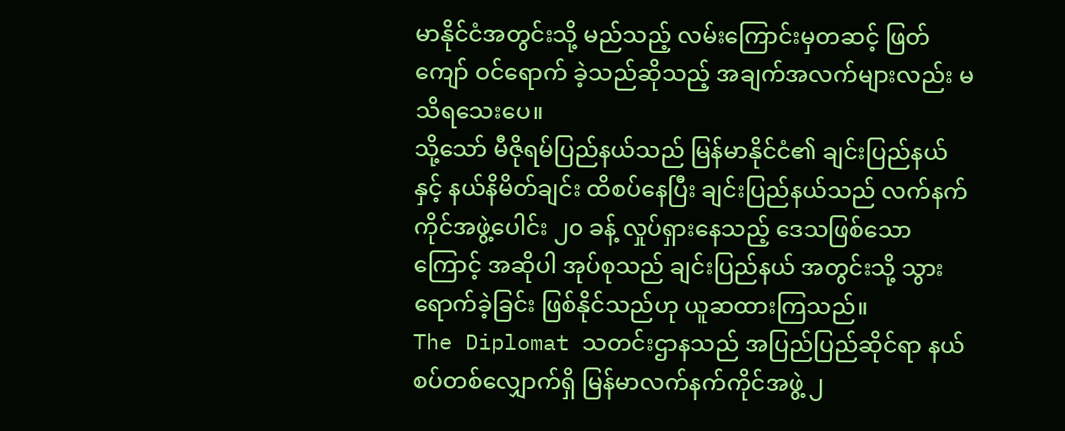မာနိုင်ငံအတွင်းသို့ မည်သည့် လမ်းကြောင်းမှတဆင့် ဖြတ်ကျော် ဝင်ရောက် ခဲ့သည်ဆိုသည့် အချက်အလက်များလည်း မသိရသေးပေ။
သို့သော် မီဇိုရမ်ပြည်နယ်သည် မြန်မာနိုင်ငံ၏ ချင်းပြည်နယ်နှင့် နယ်နိမိတ်ချင်း ထိစပ်နေပြီး ချင်းပြည်နယ်သည် လက်နက်ကိုင်အဖွဲ့ပေါင်း ၂၀ ခန့် လှုပ်ရှားနေသည့် ဒေသဖြစ်သောကြောင့် အဆိုပါ အုပ်စုသည် ချင်းပြည်နယ် အတွင်းသို့ သွားရောက်ခဲ့ခြင်း ဖြစ်နိုင်သည်ဟု ယူဆထားကြသည်။
The Diplomat သတင်းဌာနသည် အပြည်ပြည်ဆိုင်ရာ နယ်စပ်တစ်လျှောက်ရှိ မြန်မာလက်နက်ကိုင်အဖွဲ့ ၂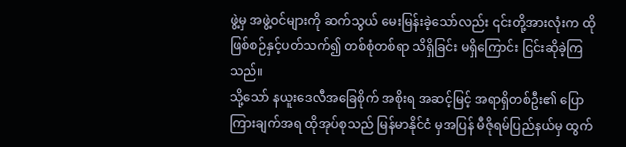ဖွဲ့မှ အဖွဲ့ဝင်များကို ဆက်သွယ် မေးမြန်းခဲ့သော်လည်း ၎င်းတို့အားလုံးက ထိုဖြစ်စဉ်နှင့်ပတ်သက်၍ တစ်စုံတစ်ရာ သိရှိခြင်း မရှိကြောင်း ငြင်းဆိုခဲ့ကြသည်။
သို့သော် နယူးဒေလီအခြေစိုက် အစိုးရ အဆင့်မြင့် အရာရှိတစ်ဦး၏ ပြောကြားချက်အရ ထိုအုပ်စုသည် မြန်မာနိုင်ငံ မှအပြန် မီဇိုရမ်ပြည်နယ်မှ ထွက်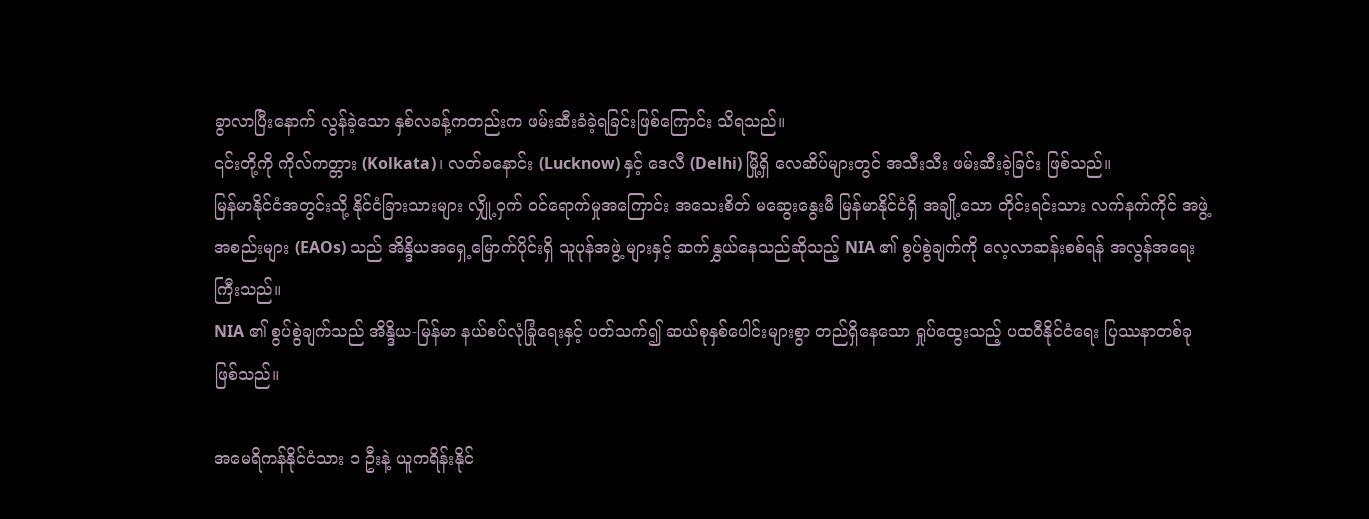ခွာလာပြီးနောက် လွန်ခဲ့သော နှစ်လခန့်ကတည်းက ဖမ်းဆီးခံခဲ့ရခြင်းဖြစ်ကြောင်း သိရသည်။
၎င်းတို့ကို ကိုလ်ကတ္တား (Kolkata)၊ လတ်ခနောင်း (Lucknow) နှင့် ဒေလီ (Delhi) မြို့ရှိ လေဆိပ်များတွင် အသီးသီး ဖမ်းဆီးခဲ့ခြင်း ဖြစ်သည်။
မြန်မာနိုင်ငံအတွင်းသို့ နိုင်ငံခြားသားများ လျှို့ဝှက် ဝင်ရောက်မှုအကြောင်း အသေးစိတ် မဆွေးနွေးမီ မြန်မာနိုင်ငံရှိ အချို့သော တိုင်းရင်းသား လက်နက်ကိုင် အဖွဲ့အစည်းများ (EAOs) သည် အိန္ဒိယအရှေ့မြောက်ပိုင်းရှိ သူပုန်အဖွဲ့ များနှင့် ဆက်နွှယ်နေသည်ဆိုသည့် NIA ၏ စွပ်စွဲချက်ကို လေ့လာဆန်းစစ်ရန် အလွန်အရေးကြီးသည်။
NIA ၏ စွပ်စွဲချက်သည် အိန္ဒိယ-မြန်မာ နယ်စပ်လုံခြုံရေးနှင့် ပတ်သက်၍ ဆယ်စုနှစ်ပေါင်းများစွာ တည်ရှိနေသော ရှုပ်ထွေးသည့် ပထဝီနိုင်ငံရေး ပြဿနာတစ်ခု ဖြစ်သည်။

အမေရိကန်နိုင်ငံသား ၁ ဦးနဲ့ ယူကရိန်းနိုင်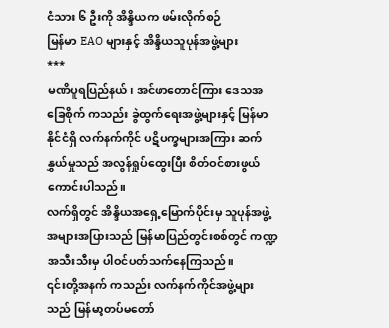ငံသား ၆ ဦးကို အိန္ဒိယက ဖမ်းလိုက်စဉ်
မြန်မာ EAO များနှင့် အိန္ဒိယသူပုန်အဖွဲ့များ
***
မဏိပူရပြည်နယ်၊ အင်ဖာတောင်ကြား ဒေသအခြေစိုက် ကသည်း ခွဲထွက်ရေးအဖွဲ့များနှင့် မြန်မာနိုင်ငံရှိ လက်နက်ကိုင် ပဋိပက္ခများအကြား ဆက်နွှယ်မှုသည် အလွန်ရှုပ်ထွေးပြီး စိတ်ဝင်စားဖွယ် ကောင်းပါသည်။
လက်ရှိတွင် အိန္ဒိယအရှေ့မြောက်ပိုင်းမှ သူပုန်အဖွဲ့ အများအပြားသည် မြန်မာပြည်တွင်းစစ်တွင် ကဏ္ဍအသီးသီးမှ ပါဝင်ပတ်သက်နေကြသည်။
၎င်းတို့အနက် ကသည်း လက်နက်ကိုင်အဖွဲ့များသည် မြန်မာ့တပ်မတော်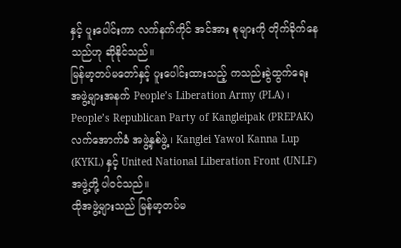နှင့် ပူးပေါင်းကာ လက်နက်ကိုင် အင်အား စုများကို တိုက်ခိုက်နေသည်ဟု ဆိုနိုင်သည်။
မြန်မာ့တပ်မတော်နှင့် ပူးပေါင်းထားသည့် ကသည်းခွဲထွက်ရေး အဖွဲ့များအနက် People’s Liberation Army (PLA) ၊ People’s Republican Party of Kangleipak (PREPAK) လက်အောက်ခံ အဖွဲ့နှစ်ဖွဲ့၊ Kanglei Yawol Kanna Lup (KYKL) နှင့် United National Liberation Front (UNLF) အဖွဲ့တို့ ပါဝင်သည်။
ထိုအဖွဲ့များသည် မြန်မာ့တပ်မ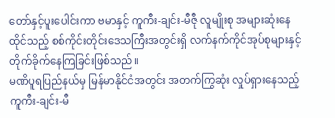တော်နှင့်ပူးပေါင်းကာ ဗမာနှင့် ကူကီး-ချင်း-မီဇီု လူမျိုးစု အများဆုံးနေထိုင်သည့် စစ်ကိုင်းတိုင်းဒေသကြီးအတွင်းရှိ လက်နက်ကိုင်အုပ်စုများနှင့် တိုက်ခိုက်နေကြခြင်းဖြစ်သည်။
မဏိပူရပြည်နယ်မှ မြန်မာနိုင်ငံအတွင်း အတက်ကြွဆုံး လှုပ်ရှားနေသည့် ကူကီး-ချင်း-မီ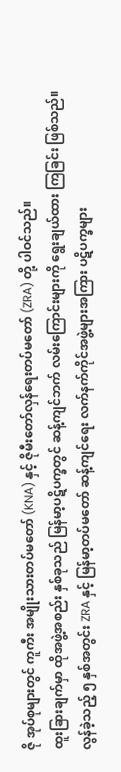ဇို အုပ်စုများတွင် ကူကီး အမျိုးသားတပ်မတော် (KNA) နှင့် ဇိုမီးတော်လှန်ရေးတပ်မတော် (ZRA) တို့ ပါဝင်သည်။
ထူးခြားချက်မှာ ထိုအဖွဲ့အစည်း နှစ်ခုသည် မြန်မာ့ပဋိပက္ခတွင် ဆန့်ကျင်ဘက် လမ်းကြောင်းများကို ရွေးချယ်ထား ကြခြင်း ဖြစ်သည်။
လွန်ခဲ့သည့် ၅ နှစ်အတွင်း ZRA နှင့် မြန်မာ့တပ်မတော် ဆန့်ကျင်ရေး လက်နက်ကိုင်အဖွဲ့များအကြား ပဋိပက္ခများ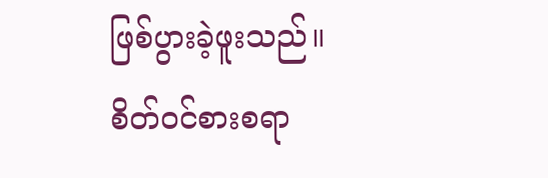ဖြစ်ပွားခဲ့ဖူးသည်။
စိတ်ဝင်စားစရာ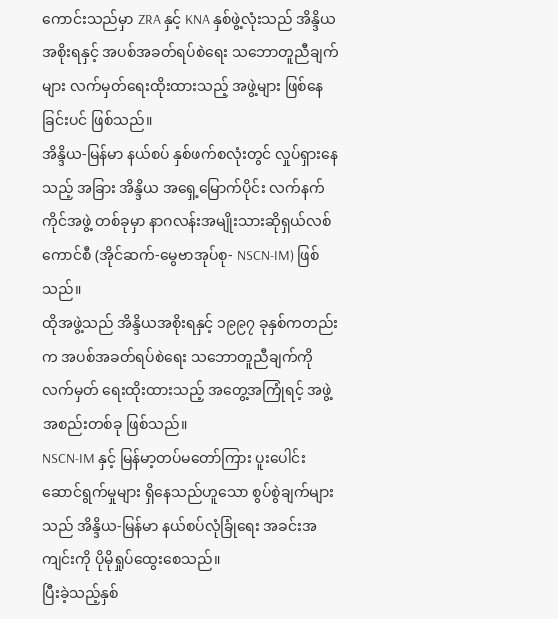ကောင်းသည်မှာ ZRA နှင့် KNA နှစ်ဖွဲ့လုံးသည် အိန္ဒိယအစိုးရနှင့် အပစ်အခတ်ရပ်စဲရေး သဘောတူညီချက်များ လက်မှတ်ရေးထိုးထားသည့် အဖွဲ့များ ဖြစ်နေခြင်းပင် ဖြစ်သည်။
အိန္ဒိယ-မြန်မာ နယ်စပ် နှစ်ဖက်စလုံးတွင် လှုပ်ရှားနေသည့် အခြား အိန္ဒိယ အရှေ့မြောက်ပိုင်း လက်နက်ကိုင်အဖွဲ့ တစ်ခုမှာ နာဂလန်းအမျိုးသားဆိုရှယ်လစ်ကောင်စီ (အိုင်ဆက်-မွေဗာအုပ်စု- NSCN-IM) ဖြစ်သည်။
ထိုအဖွဲ့သည် အိန္ဒိယအစိုးရနှင့် ၁၉၉၇ ခုနှစ်ကတည်းက အပစ်အခတ်ရပ်စဲရေး သဘောတူညီချက်ကို လက်မှတ် ရေးထိုးထားသည့် အတွေ့အကြုံရင့် အဖွဲ့အစည်းတစ်ခု ဖြစ်သည်။
NSCN-IM နှင့် မြန်မာ့တပ်မတော်ကြား ပူးပေါင်းဆောင်ရွက်မှုများ ရှိနေသည်ဟူသော စွပ်စွဲချက်များသည် အိန္ဒိယ-မြန်မာ နယ်စပ်လုံခြုံရေး အခင်းအကျင်းကို ပိုမိုရှုပ်ထွေးစေသည်။
ပြီးခဲ့သည့်နှစ်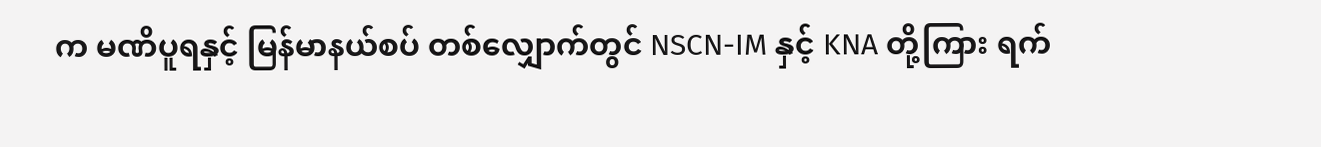က မဏိပူရနှင့် မြန်မာနယ်စပ် တစ်လျှောက်တွင် NSCN-IM နှင့် KNA တို့ကြား ရက်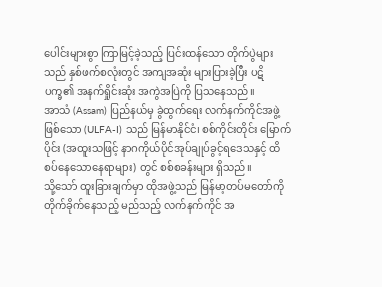ပေါင်းများစွာ ကြာမြင့်ခဲ့သည့် ပြင်းထန်သော တိုက်ပွဲများသည် နှစ်ဖက်စလုံးတွင် အကျအဆုံး များပြားခဲ့ပြီး ပဋိပက္ခ၏ အနက်ရှိုင်းဆုံး အကွဲအပြဲကို ပြသနေသည်။
အာသံ (Assam) ပြည်နယ်မှ ခွဲထွက်ရေး လက်နက်ကိုင်အဖွဲ့ဖြစ်သော (ULFA-I) သည် မြန်မာနိုင်ငံ၊ စစ်ကိုင်းတိုင်း မြောက်ပိုင်း (အထူးသဖြင့် နာဂကိုယ်ပိုင်အုပ်ချုပ်ခွင့်ရဒေသနှင့် ထိစပ်နေသောနေရာများ) တွင် စစ်စခန်းများ ရှိသည်။
သို့သော် ထူးခြားချက်မှာ ထိုအဖွဲ့သည် မြန်မာ့တပ်မတော်ကို တိုက်ခိုက်နေသည့် မည်သည့် လက်နက်ကိုင် အ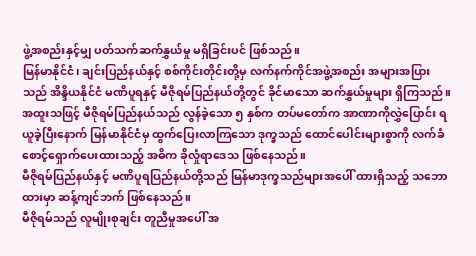ဖွဲ့အစည်းနှင့်မျှ ပတ်သက်ဆက်နွှယ်မှု မရှိခြင်းပင် ဖြစ်သည်။
မြန်မာနိုင်ငံ၊ ချင်းပြည်နယ်နှင့် စစ်ကိုင်းတိုင်းတို့မှ လက်နက်ကိုင်အဖွဲ့အစည်း အများအပြားသည် အိန္ဒိယနိုင်ငံ မဏိပူရနှင့် မီဇိုရမ်ပြည်နယ်တို့တွင် ခိုင်မာသော ဆက်နွှယ်မှုများ ရှိကြသည်။
အထူးသဖြင့် မီဇိုရမ်ပြည်နယ်သည် လွန်ခဲ့သော ၅ နှစ်က တပ်မတော်က အာဏာကိုလွှဲပြောင်း ရယူခဲ့ပြီးနောက် မြန်မာနိုင်ငံမှ ထွက်ပြေးလာကြသော ဒုက္ခသည် ထောင်ပေါင်းများစွာကို လက်ခံစောင့်ရှောက်ပေးထားသည့် အဓိက ခိုလှုံရာဒေသ ဖြစ်နေသည်။
မီဇိုရမ်ပြည်နယ်နှင့် မဏိပူရပြည်နယ်တို့သည် မြန်မာဒုက္ခသည်များအပေါ် ထားရှိသည့် သဘောထားမှာ ဆန့်ကျင်ဘက် ဖြစ်နေသည်။
မီဇိုရမ်သည် လူမျိုးစုချင်း တူညီမှုအပေါ် အ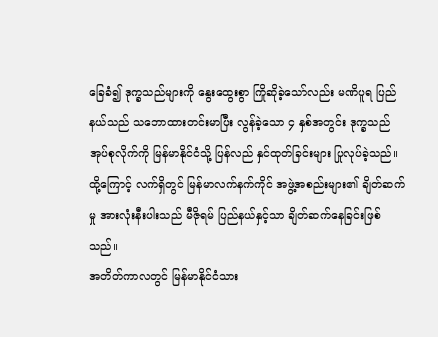ခြေခံ၍ ဒုက္ခသည်များကို နွေးထွေးစွာ ကြိုဆိုခဲ့သော်လည်း မဏိပူရ ပြည်နယ်သည် သဘောထားတင်းမာပြီး လွန်ခဲ့သော ၄ နှစ်အတွင်း ဒုက္ခသည် အုပ်စုလိုက်ကို မြန်မာနိုင်ငံသို့ ပြန်လည် နှင်ထုတ်ခြင်းများ ပြုလုပ်ခဲ့သည်။
ထို့ကြောင့် လက်ရှိတွင် မြန်မာလက်နက်ကိုင် အဖွဲ့အစည်းများ၏ ချိတ်ဆက်မှု အားလုံးနီးပါးသည် မီဇိုရမ် ပြည်နယ်နှင့်သာ ချိတ်ဆက်နေခြင်းဖြစ်သည်။
အတိတ်ကာလတွင် မြန်မာနိုင်ငံသား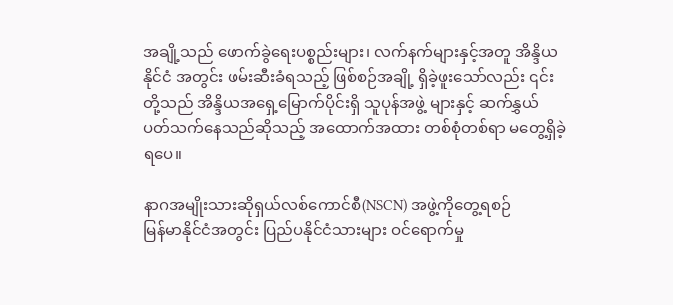အချို့သည် ဖောက်ခွဲရေးပစ္စည်းများ၊ လက်နက်များနှင့်အတူ အိန္ဒိယနိုင်ငံ အတွင်း ဖမ်းဆီးခံရသည့် ဖြစ်စဉ်အချို့ ရှိခဲ့ဖူးသော်လည်း ၎င်းတို့သည် အိန္ဒိယအရှေ့မြောက်ပိုင်းရှိ သူပုန်အဖွဲ့ များနှင့် ဆက်နွှယ် ပတ်သက်နေသည်ဆိုသည့် အထောက်အထား တစ်စုံတစ်ရာ မတွေ့ရှိခဲ့ရပေ။

နာဂအမျိုးသားဆိုရှယ်လစ်ကောင်စီ(NSCN) အဖွဲ့ကိုတွေ့ရစဉ်
မြန်မာနိုင်ငံအတွင်း ပြည်ပနိုင်ငံသားများ ဝင်ရောက်မှု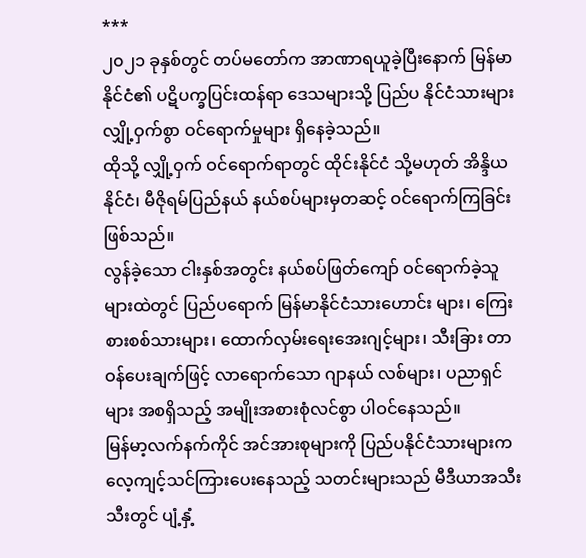***
၂၀၂၁ ခုနှစ်တွင် တပ်မတော်က အာဏာရယူခဲ့ပြီးနောက် မြန်မာနိုင်ငံ၏ ပဋိပက္ခပြင်းထန်ရာ ဒေသများသို့ ပြည်ပ နိုင်ငံသားများ လျှို့ဝှက်စွာ ဝင်ရောက်မှုများ ရှိနေခဲ့သည်။
ထိုသို့ လျှို့ဝှက် ဝင်ရောက်ရာတွင် ထိုင်းနိုင်ငံ သို့မဟုတ် အိန္ဒိယနိုင်ငံ၊ မီဇိုရမ်ပြည်နယ် နယ်စပ်များမှတဆင့် ဝင်ရောက်ကြခြင်းဖြစ်သည်။
လွန်ခဲ့သော ငါးနှစ်အတွင်း နယ်စပ်ဖြတ်ကျော် ဝင်ရောက်ခဲ့သူများထဲတွင် ပြည်ပရောက် မြန်မာနိုင်ငံသားဟောင်း များ၊ ကြေးစားစစ်သားများ၊ ထောက်လှမ်းရေးအေးဂျင့်များ၊ သီးခြား တာဝန်ပေးချက်ဖြင့် လာရောက်သော ဂျာနယ် လစ်များ၊ ပညာရှင်များ အစရှိသည့် အမျိုးအစားစုံလင်စွာ ပါဝင်နေသည်။
မြန်မာ့လက်နက်ကိုင် အင်အားစုများကို ပြည်ပနိုင်ငံသားများက လေ့ကျင့်သင်ကြားပေးနေသည့် သတင်းများသည် မီဒီယာအသီးသီးတွင် ပျံ့နှံ့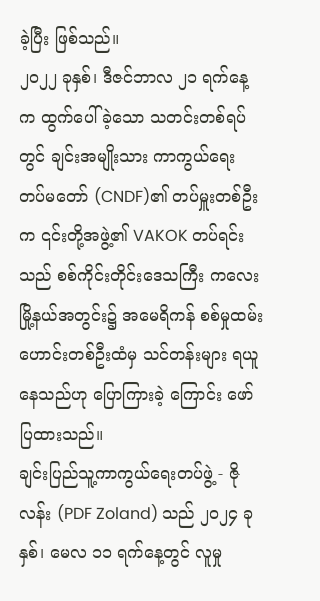ခဲ့ပြီး ဖြစ်သည်။
၂၀၂၂ ခုနှစ်၊ ဒီဇင်ဘာလ ၂၁ ရက်နေ့က ထွက်ပေါ်ခဲ့သော သတင်းတစ်ရပ်တွင် ချင်းအမျိုးသား ကာကွယ်ရေး တပ်မတော် (CNDF)၏ တပ်မှူးတစ်ဦးက ၎င်းတို့အဖွဲ့၏ VAKOK တပ်ရင်းသည် စစ်ကိုင်းတိုင်းဒေသကြီး ကလေးမြို့နယ်အတွင်း၌ အမေရိကန် စစ်မှုထမ်းဟောင်းတစ်ဦးထံမှ သင်တန်းများ ရယူနေသည်ဟု ပြောကြားခဲ့ ကြောင်း ဖော်ပြထားသည်။
ချင်းပြည်သူ့ကာကွယ်ရေးတပ်ဖွဲ့ - ဇိုလန်း (PDF Zoland) သည် ၂၀၂၄ ခုနှစ်၊ မေလ ၁၁ ရက်နေ့တွင် လူမှု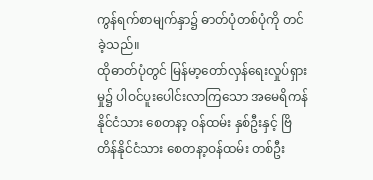ကွန်ရက်စာမျက်နှာ၌ ဓာတ်ပုံတစ်ပုံကို တင်ခဲ့သည်။
ထိုဓာတ်ပုံတွင် မြန်မာ့တော်လှန်ရေးလှုပ်ရှားမှု၌ ပါဝင်ပူးပေါင်းလာကြသော အမေရိကန်နိုင်ငံသား စေတနာ့ ဝန်ထမ်း နှစ်ဦးနှင့် ဗြိတိန်နိုင်ငံသား စေတနာ့ဝန်ထမ်း တစ်ဦး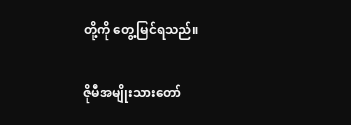တို့ကို တွေ့မြင်ရသည်။

ဇိုမီအမျိုးသားတော်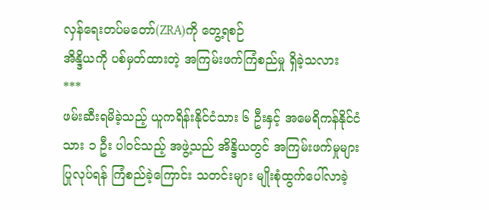လှန်ရေးတပ်မတော်(ZRA)ကို တွေ့ရစဉ်
အိန္ဒိယကို ပစ်မှတ်ထားတဲ့ အကြမ်းဖက်ကြံစည်မှု ရှိခဲ့သလား
***
ဖမ်းဆီးရမိခဲ့သည့် ယူကရိန်းနိုင်ငံသား ၆ ဦးနှင့် အမေရိကန်နိုင်ငံသား ၁ ဦး ပါဝင်သည့် အဖွဲ့သည် အိန္ဒိယတွင် အကြမ်းဖက်မှုများ ပြုလုပ်ရန် ကြံစည်ခဲ့ကြောင်း သတင်းများ မျိုးစုံထွက်ပေါ်လာခဲ့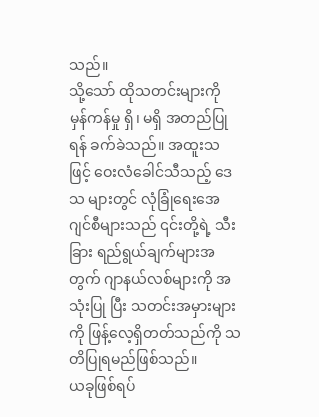သည်။
သို့သော် ထိုသတင်းများကို မှန်ကန်မှု ရှိ၊ မရှိ အတည်ပြုရန် ခက်ခဲသည်။ အထူးသဖြင့် ဝေးလံခေါင်သီသည့် ဒေသ များတွင် လုံခြုံရေးအေဂျင်စီများသည် ၎င်းတို့ရဲ့ သီးခြား ရည်ရွယ်ချက်များအတွက် ဂျာနယ်လစ်များကို အသုံးပြု ပြီး သတင်းအမှားများကို ဖြန့်လေ့ရှိတတ်သည်ကို သတိပြုရမည်ဖြစ်သည်။
ယခုဖြစ်ရပ်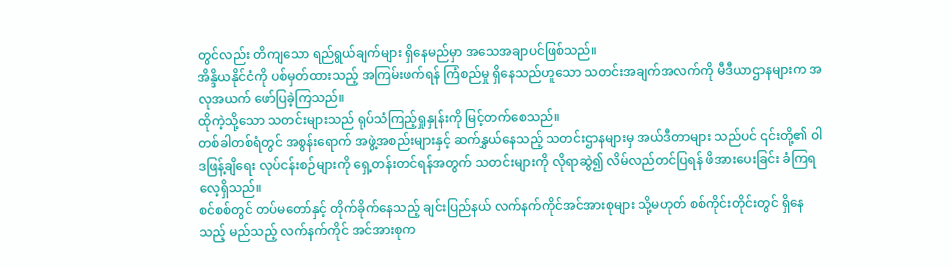တွင်လည်း တိကျသော ရည်ရွယ်ချက်များ ရှိနေမည်မှာ အသေအချာပင်ဖြစ်သည်။
အိန္ဒိယနိုင်ငံကို ပစ်မှတ်ထားသည့် အကြမ်းဖက်ရန် ကြံစည်မှု ရှိနေသည်ဟူသော သတင်းအချက်အလက်ကို မီဒီယာဌာနများက အလုအယက် ဖော်ပြခဲ့ကြသည်။
ထိုကဲ့သို့သော သတင်းများသည် ရုပ်သံကြည့်ရှုနှုန်းကို မြင့်တက်စေသည်။
တစ်ခါတစ်ရံတွင် အစွန်းရောက် အဖွဲ့အစည်းများနှင့် ဆက်နွှယ်နေသည့် သတင်းဌာနများမှ အယ်ဒီတာများ သည်ပင် ၎င်းတို့၏ ဝါဒဖြန့်ချိရေး လုပ်ငန်းစဉ်များကို ရှေ့တန်းတင်ရန်အတွက် သတင်းများကို လိုရာဆွဲ၍ လိမ်လည်တင်ပြရန် ဖိအားပေးခြင်း ခံကြရလေ့ရှိသည်။
စင်စစ်တွင် တပ်မတော်နှင့် တိုက်ခိုက်နေသည့် ချင်းပြည်နယ် လက်နက်ကိုင်အင်အားစုများ သို့မဟုတ် စစ်ကိုင်းတိုင်းတွင် ရှိနေသည့် မည်သည့် လက်နက်ကိုင် အင်အားစုက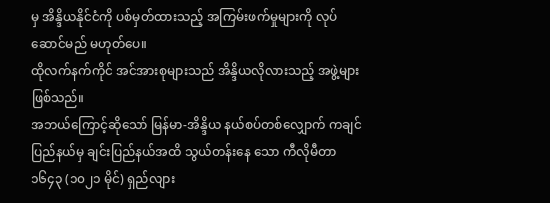မှ အိန္ဒိယနိုင်ငံကို ပစ်မှတ်ထားသည့် အကြမ်းဖက်မှုများကို လုပ်ဆောင်မည် မဟုတ်ပေ။
ထိုလက်နက်ကိုင် အင်အားစုများသည် အိန္ဒိယလိုလားသည့် အဖွဲ့များဖြစ်သည်။
အဘယ်ကြောင့်ဆိုသော် မြန်မာ-အိန္ဒိယ နယ်စပ်တစ်လျှောက် ကချင်ပြည်နယ်မှ ချင်းပြည်နယ်အထိ သွယ်တန်းနေ သော ကီလိုမီတာ ၁၆၄၃ (၁၀၂၁ မိုင်) ရှည်လျား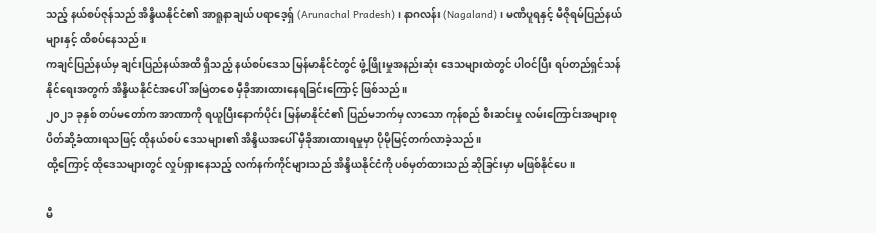သည့် နယ်စပ်ဇုန်သည် အိန္ဒိယနိုင်ငံ၏ အာရူနာချယ် ပရာဒေ့ရှ် (Arunachal Pradesh) ၊ နာဂလန်း (Nagaland) ၊ မဏိပူရနှင့် မီဇိုရမ်ပြည်နယ်များနှင့် ထိစပ်နေသည်။
ကချင်ပြည်နယ်မှ ချင်းပြည်နယ်အထိ ရှိသည့် နယ်စပ်ဒေသ မြန်မာနိုင်ငံတွင် ဖွံ့ဖြိုးမှုအနည်းဆုံး ဒေသများထဲတွင် ပါဝင်ပြီး ရပ်တည်ရှင်သန်နိုင်ရေးအတွက် အိန္ဒိယနိုင်ငံအပေါ် အမြဲတစေ မှီခိုအားထားနေရခြင်းကြောင့် ဖြစ်သည်။
၂၀၂၁ ခုနှစ် တပ်မတော်က အာဏာကို ရယူပြီးနောက်ပိုင်း မြန်မာနိုင်ငံ၏ ပြည်မဘက်မှ လာသော ကုန်စည် စီးဆင်းမှု လမ်းကြောင်းအများစု ပိတ်ဆို့ခံထားရသဖြင့် ထိုနယ်စပ် ဒေသများ၏ အိန္ဒိယအပေါ် မှီခိုအားထားရမှုမှာ ပိုမိုမြင့်တက်လာခဲ့သည်။
ထို့ကြောင့် ထိုဒေသများတွင် လှုပ်ရှားနေသည့် လက်နက်ကိုင်များသည် အိန္ဒိယနိုင်ငံကို ပစ်မှတ်ထားသည် ဆိုခြင်းမှာ မဖြစ်နိုင်ပေ။

မီ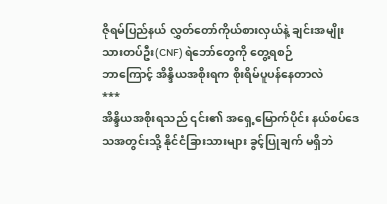ဇိုရမ်ပြည်နယ် လွှတ်တော်ကိုယ်စားလှယ်နဲ့ ချင်းအမျိုးသားတပ်ဦး(CNF) ရဲဘော်တွေကို တွေ့ရစဉ်
ဘာကြောင့် အိန္ဒိယအစိုးရက စိုးရိမ်ပူပန်နေတာလဲ
***
အိန္ဒိယအစိုးရသည် ၎င်း၏ အရှေ့မြောက်ပိုင်း နယ်စပ်ဒေသအတွင်းသို့ နိုင်ငံခြားသားများ ခွင့်ပြုချက် မရှိဘဲ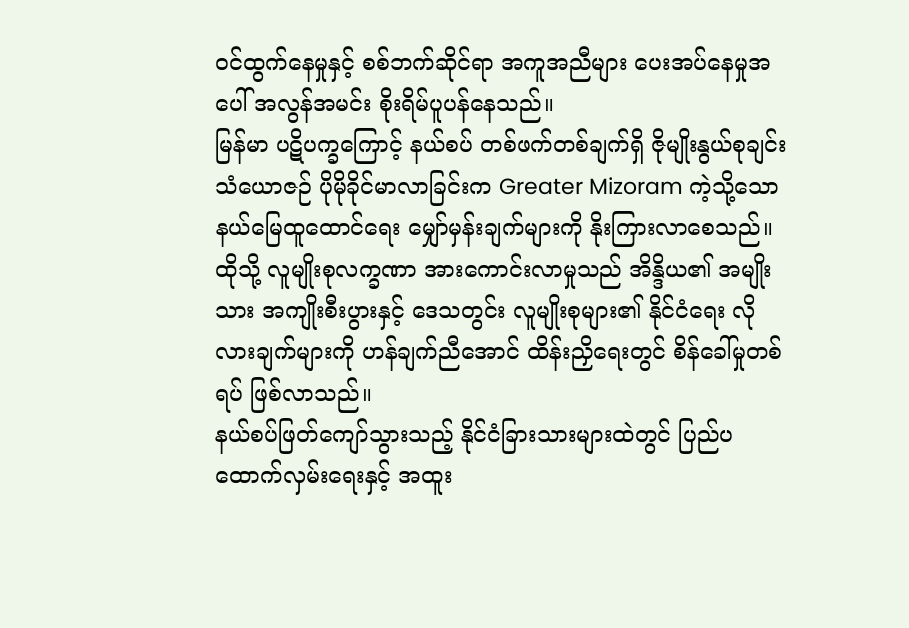ဝင်ထွက်နေမှုနှင့် စစ်ဘက်ဆိုင်ရာ အကူအညီများ ပေးအပ်နေမှုအပေါ် အလွန်အမင်း စိုးရိမ်ပူပန်နေသည်။
မြန်မာ ပဋိပက္ခကြောင့် နယ်စပ် တစ်ဖက်တစ်ချက်ရှိ ဇိုမျိုးနွယ်စုချင်း သံယောဇဉ် ပိုမိုခိုင်မာလာခြင်းက Greater Mizoram ကဲ့သို့သော နယ်မြေထူထောင်ရေး မျှော်မှန်းချက်များကို နိုးကြားလာစေသည်။
ထိုသို့ လူမျိုးစုလက္ခဏာ အားကောင်းလာမှုသည် အိန္ဒိယ၏ အမျိုးသား အကျိုးစီးပွားနှင့် ဒေသတွင်း လူမျိုးစုများ၏ နိုင်ငံရေး လိုလားချက်များကို ဟန်ချက်ညီအောင် ထိန်းညှိရေးတွင် စိန်ခေါ်မှုတစ်ရပ် ဖြစ်လာသည်။
နယ်စပ်ဖြတ်ကျော်သွားသည့် နိုင်ငံခြားသားများထဲတွင် ပြည်ပထောက်လှမ်းရေးနှင့် အထူး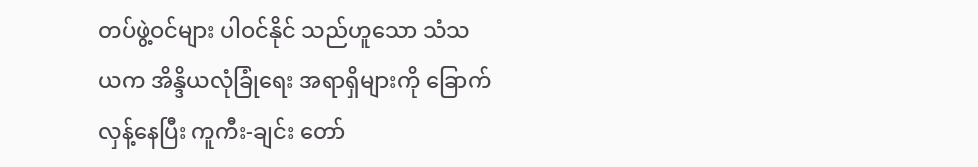တပ်ဖွဲ့ဝင်များ ပါဝင်နိုင် သည်ဟူသော သံသယက အိန္ဒိယလုံခြုံရေး အရာရှိများကို ခြောက်လှန့်နေပြီး ကူကီး-ချင်း တော်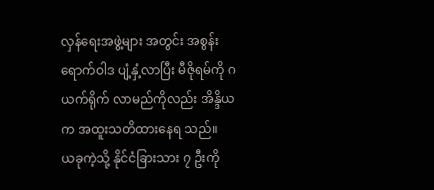လှန်ရေးအဖွဲ့များ အတွင်း အစွန်းရောက်ဝါဒ ပျံ့နှံ့လာပြီး မီဇိုရမ်ကို ဂယက်ရိုက် လာမည်ကိုလည်း အိန္ဒိယက အထူးသတိထားနေရ သည်။
ယခုကဲ့သို့ နိုင်ငံခြားသား ၇ ဦးကို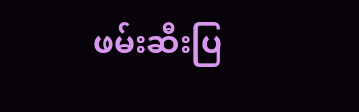ဖမ်းဆီးပြ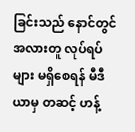ခြင်းသည် နောင်တွင် အလားတူ လုပ်ရပ်များ မရှိစေရန် မီဒီယာမှ တဆင့် ဟန့်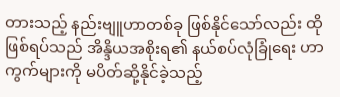တားသည့် နည်းဗျူဟာတစ်ခု ဖြစ်နိုင်သော်လည်း ထိုဖြစ်ရပ်သည် အိန္ဒိယအစိုးရ၏ နယ်စပ်လုံခြုံရေး ဟာကွက်များကို မပိတ်ဆို့နိုင်ခဲ့သည့်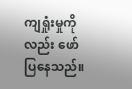ကျရှုံးမှုကိုလည်း ဖော်ပြနေသည်။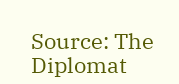Source: The Diplomat